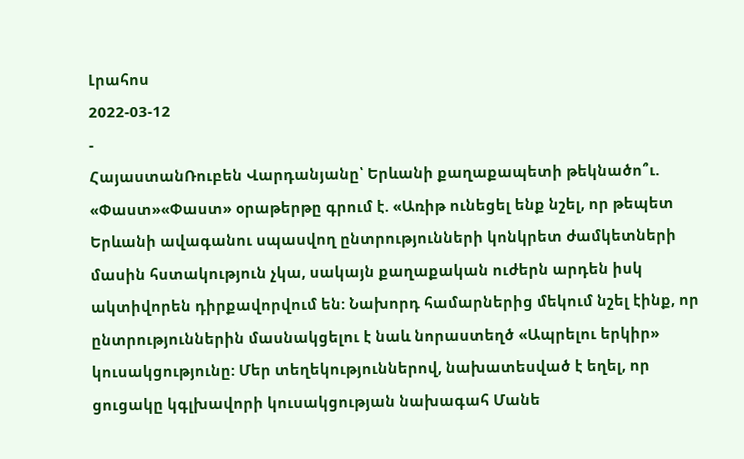Լրահոս
2022-03-12
-
ՀայաստանՌուբեն Վարդանյանը՝ Երևանի քաղաքապետի թեկնածո՞ւ. «Փաստ»«Փաստ» օրաթերթը գրում է. «Առիթ ունեցել ենք նշել, որ թեպետ Երևանի ավագանու սպասվող ընտրությունների կոնկրետ ժամկետների մասին հստակություն չկա, սակայն քաղաքական ուժերն արդեն իսկ ակտիվորեն դիրքավորվում են: Նախորդ համարներից մեկում նշել էինք, որ ընտրություններին մասնակցելու է նաև նորաստեղծ «Ապրելու երկիր» կուսակցությունը: Մեր տեղեկություններով, նախատեսված է եղել, որ ցուցակը կգլխավորի կուսակցության նախագահ Մանե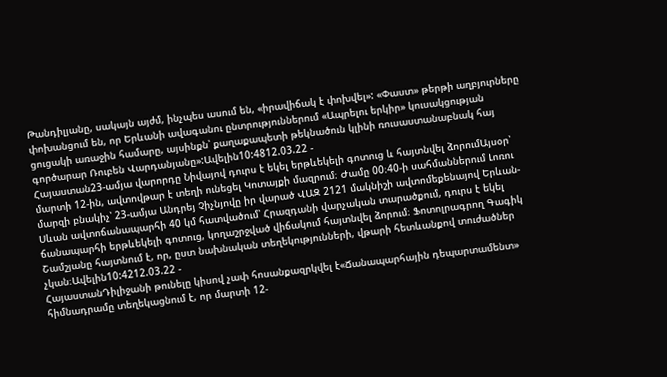Թանդիլյանը, սակայն այժմ, ինչպես ասում են, «իրավիճակ է փոխվել»: «Փաստ» թերթի աղբյուրները փոխանցում են, որ Երևանի ավագանու ընտրություններում «Ապրելու երկիր» կուսակցության ցուցակի առաջին համարը, այսինքն՝ քաղաքապետի թեկնածուն կլինի ռուսաստանաբնակ հայ գործարար Ռուբեն Վարդանյանը»:Ավելին10:4812.03.22 -
Հայաստան23-ամյա վարորդը Նիվայով դուրս է եկել երթևեկելի գոտուց և հայտնվել ձորումԱյսօր՝ մարտի 12-ին, ավտովթար է տեղի ունեցել Կոտայքի մազրում։ Ժամը 00։40-ի սահմաններում Լոռու մարզի բնակիչ՝ 23-ամյա Անդրեյ Չիչնյովը իր վարած ՎԱԶ 2121 մակնիշի ավտոմեքենայով Երևան-Սևան ավտոճանապարհի 40 կմ հատվածում՝ Հրազդանի վարչական տարածքում, դուրս է եկել ճանապարհի երթևեկելի գոտուց, կողաշրջված վիճակում հայտնվել ձորում։ Ֆոտոլրագրող Գագիկ Շամշյանը հայտնում է, որ, ըստ նախնական տեղեկությունների, վթարի հետևանքով տուժածներ չկան։Ավելին10:4212.03.22 -
ՀայաստանԴիլիջանի թունելը կիսով չափ հոսանքազրկվել է«Ճանապարհային դեպարտամենտ» հիմնադրամը տեղեկացնում է, որ մարտի 12-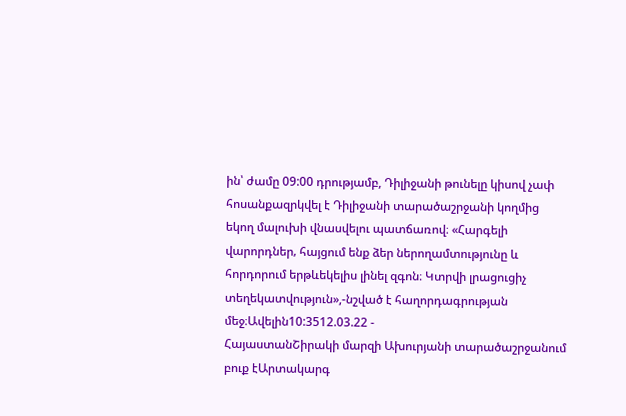ին՝ ժամը 09:00 դրությամբ, Դիլիջանի թունելը կիսով չափ հոսանքազրկվել է Դիլիջանի տարածաշրջանի կողմից եկող մալուխի վնասվելու պատճառով։ «Հարգելի վարորդներ‚ հայցում ենք ձեր ներողամտությունը և հորդորում երթևեկելիս լինել զգոն։ Կտրվի լրացուցիչ տեղեկատվություն»,-նշված է հաղորդագրության մեջ։Ավելին10:3512.03.22 -
ՀայաստանՇիրակի մարզի Ախուրյանի տարածաշրջանում բուք էԱրտակարգ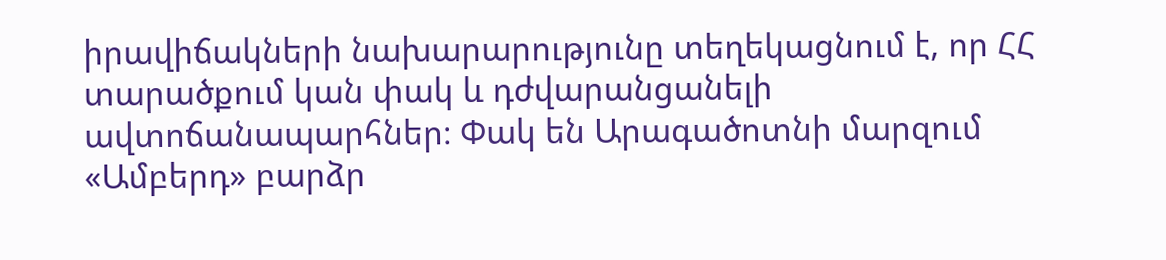իրավիճակների նախարարությունը տեղեկացնում է, որ ՀՀ տարածքում կան փակ և դժվարանցանելի ավտոճանապարհներ։ Փակ են Արագածոտնի մարզում «Ամբերդ» բարձր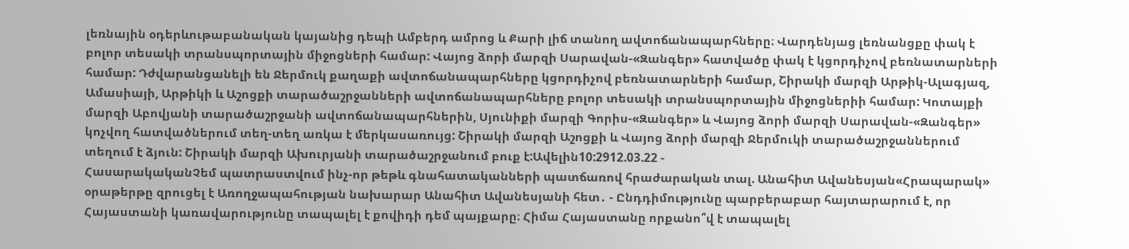լեռնային օդերևութաբանական կայանից դեպի Ամբերդ ամրոց և Քարի լիճ տանող ավտոճանապարհները։ Վարդենյաց լեռնանցքը փակ է բոլոր տեսակի տրանսպորտային միջոցների համար: Վայոց ձորի մարզի Սարավան-«Զանգեր» հատվածը փակ է կցորդիչով բեռնատարների համար: Դժվարանցանելի են Ջերմուկ քաղաքի ավտոճանապարհները կցորդիչով բեռնատարների համար, Շիրակի մարզի Արթիկ-Ալագյազ, Ամասիայի, Արթիկի և Աշոցքի տարածաշրջանների ավտոճանապարհները բոլոր տեսակի տրանսպորտային միջոցներիի համար: Կոտայքի մարզի Աբովյանի տարածաշրջանի ավտոճանապարհներին, Սյունիքի մարզի Գորիս-«Զանգեր» և Վայոց ձորի մարզի Սարավան-«Զանգեր» կոչվող հատվածներում տեղ-տեղ առկա է մերկասառույց: Շիրակի մարզի Աշոցքի և Վայոց ձորի մարզի Ջերմուկի տարածաշրջաններում տեղում է ձյուն: Շիրակի մարզի Ախուրյանի տարածաշրջանում բուք է:Ավելին10:2912.03.22 -
ՀասարակականՉեմ պատրաստվում ինչ-որ թեթև գնահատականների պատճառով հրաժարական տալ. Անահիտ Ավանեսյան«Հրապարակ» օրաթերթը զրուցել է Առողջապահության նախարար Անահիտ Ավանեսյանի հետ․ - Ընդդիմությունը պարբերաբար հայտարարում է, որ Հայաստանի կառավարությունը տապալել է քովիդի դեմ պայքարը։ Հիմա Հայաստանը որքանո՞վ է տապալել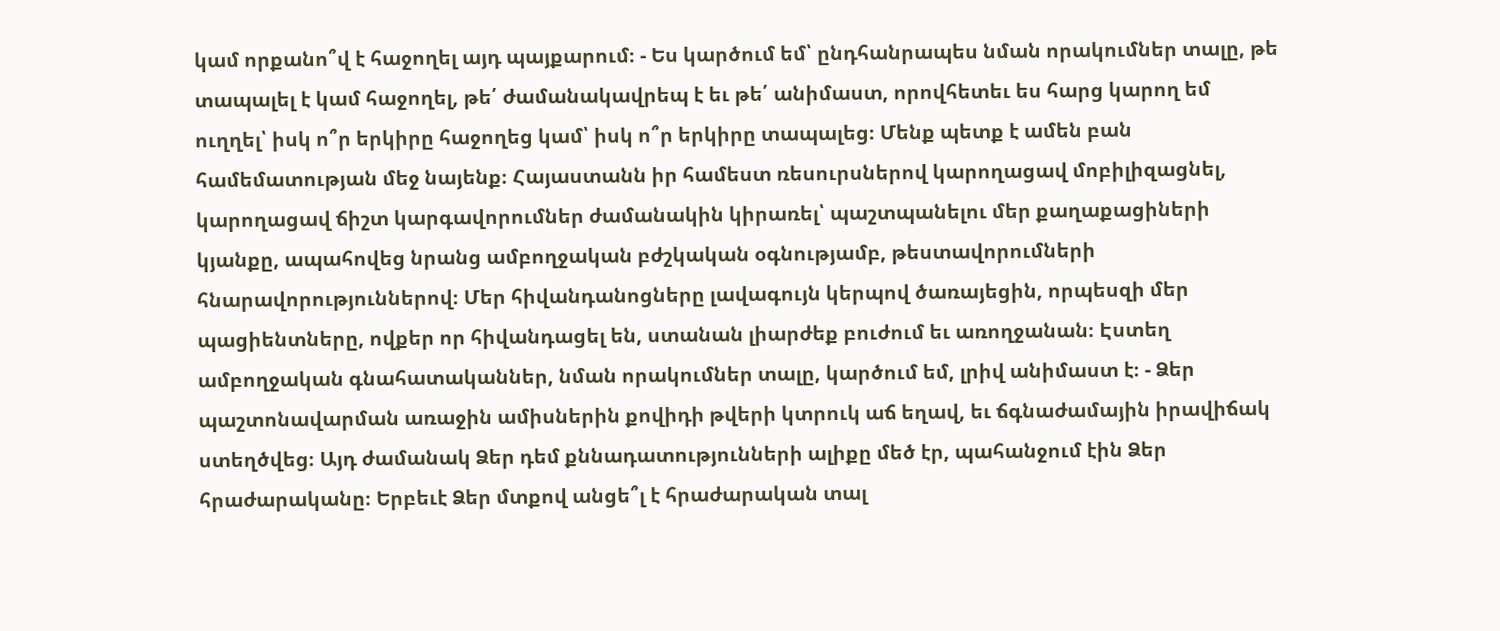կամ որքանո՞վ է հաջողել այդ պայքարում։ - Ես կարծում եմ՝ ընդհանրապես նման որակումներ տալը, թե տապալել է կամ հաջողել, թե՛ ժամանակավրեպ է եւ թե՛ անիմաստ, որովհետեւ ես հարց կարող եմ ուղղել՝ իսկ ո՞ր երկիրը հաջողեց կամ՝ իսկ ո՞ր երկիրը տապալեց։ Մենք պետք է ամեն բան համեմատության մեջ նայենք։ Հայաստանն իր համեստ ռեսուրսներով կարողացավ մոբիլիզացնել, կարողացավ ճիշտ կարգավորումներ ժամանակին կիրառել՝ պաշտպանելու մեր քաղաքացիների կյանքը, ապահովեց նրանց ամբողջական բժշկական օգնությամբ, թեստավորումների հնարավորություններով։ Մեր հիվանդանոցները լավագույն կերպով ծառայեցին, որպեսզի մեր պացիենտները, ովքեր որ հիվանդացել են, ստանան լիարժեք բուժում եւ առողջանան։ Էստեղ ամբողջական գնահատականներ, նման որակումներ տալը, կարծում եմ, լրիվ անիմաստ է։ - Ձեր պաշտոնավարման առաջին ամիսներին քովիդի թվերի կտրուկ աճ եղավ, եւ ճգնաժամային իրավիճակ ստեղծվեց։ Այդ ժամանակ Ձեր դեմ քննադատությունների ալիքը մեծ էր, պահանջում էին Ձեր հրաժարականը։ Երբեւէ Ձեր մտքով անցե՞լ է հրաժարական տալ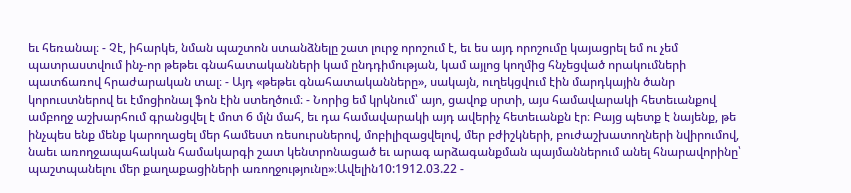եւ հեռանալ։ - Չէ, իհարկե, նման պաշտոն ստանձնելը շատ լուրջ որոշում է, եւ ես այդ որոշումը կայացրել եմ ու չեմ պատրաստվում ինչ-որ թեթեւ գնահատականների կամ ընդդիմության, կամ այլոց կողմից հնչեցված որակումների պատճառով հրաժարական տալ։ - Այդ «թեթեւ գնահատականները», սակայն, ուղեկցվում էին մարդկային ծանր կորուստներով եւ էմոցիոնալ ֆոն էին ստեղծում։ - Նորից եմ կրկնում՝ այո, ցավոք սրտի, այս համավարակի հետեւանքով ամբողջ աշխարհում գրանցվել է մոտ 6 մլն մահ, եւ դա համավարակի այդ ավերիչ հետեւանքն էր։ Բայց պետք է նայենք, թե ինչպես ենք մենք կարողացել մեր համեստ ռեսուրսներով, մոբիլիզացվելով, մեր բժիշկների, բուժաշխատողների նվիրումով, նաեւ առողջապահական համակարգի շատ կենտրոնացած եւ արագ արձագանքման պայմաններում անել հնարավորինը՝ պաշտպանելու մեր քաղաքացիների առողջությունը»։Ավելին10:1912.03.22 -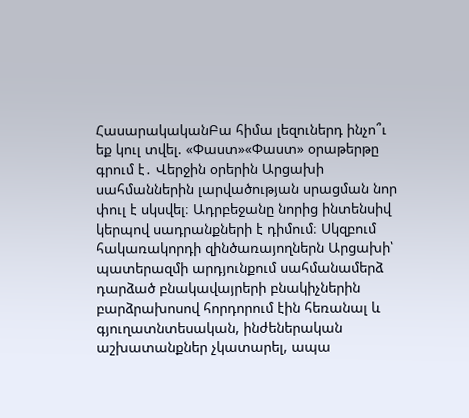ՀասարակականԲա հիմա լեզուներդ ինչո՞ւ եք կուլ տվել. «Փաստ»«Փաստ» օրաթերթը գրում է․ Վերջին օրերին Արցախի սահմաններին լարվածության սրացման նոր փուլ է սկսվել։ Ադրբեջանը նորից ինտենսիվ կերպով սադրանքների է դիմում։ Սկզբում հակառակորդի զինծառայողներն Արցախի՝ պատերազմի արդյունքում սահմանամերձ դարձած բնակավայրերի բնակիչներին բարձրախոսով հորդորում էին հեռանալ և գյուղատնտեսական, ինժեներական աշխատանքներ չկատարել, ապա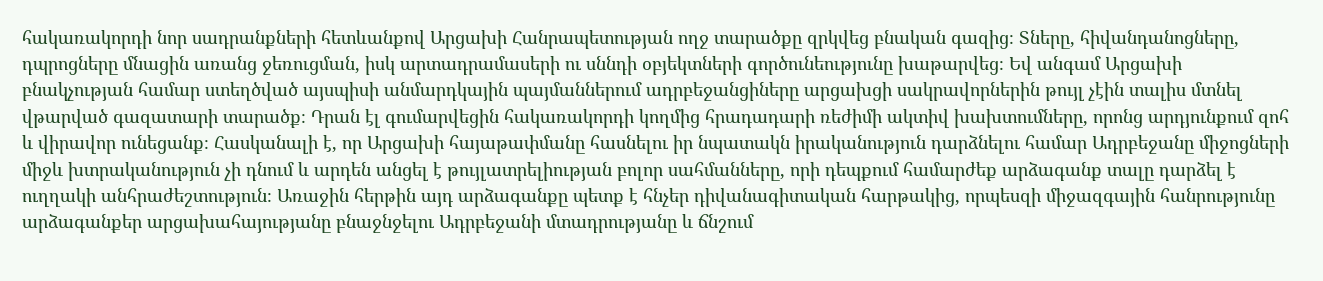հակառակորդի նոր սադրանքների հետևանքով Արցախի Հանրապետության ողջ տարածքը զրկվեց բնական գազից։ Տները, հիվանդանոցները, դպրոցները մնացին առանց ջեռուցման, իսկ արտադրամասերի ու սննդի օբյեկտների գործունեությունը խաթարվեց։ Եվ անգամ Արցախի բնակչության համար ստեղծված այսպիսի անմարդկային պայմաններում ադրբեջանցիները արցախցի սակրավորներին թույլ չէին տալիս մտնել վթարված գազատարի տարածք։ Դրան էլ գումարվեցին հակառակորդի կողմից հրադադարի ռեժիմի ակտիվ խախտումները, որոնց արդյունքում զոհ և վիրավոր ունեցանք։ Հասկանալի է, որ Արցախի հայաթափմանը հասնելու իր նպատակն իրականություն դարձնելու համար Ադրբեջանը միջոցների միջև խտրականություն չի դնում և արդեն անցել է թույլատրելիության բոլոր սահմանները, որի դեպքում համարժեք արձագանք տալը դարձել է ուղղակի անհրաժեշտություն։ Առաջին հերթին այդ արձագանքը պետք է հնչեր դիվանագիտական հարթակից, որպեսզի միջազգային հանրությունը արձագանքեր արցախահայությանը բնաջնջելու Ադրբեջանի մտադրությանը և ճնշում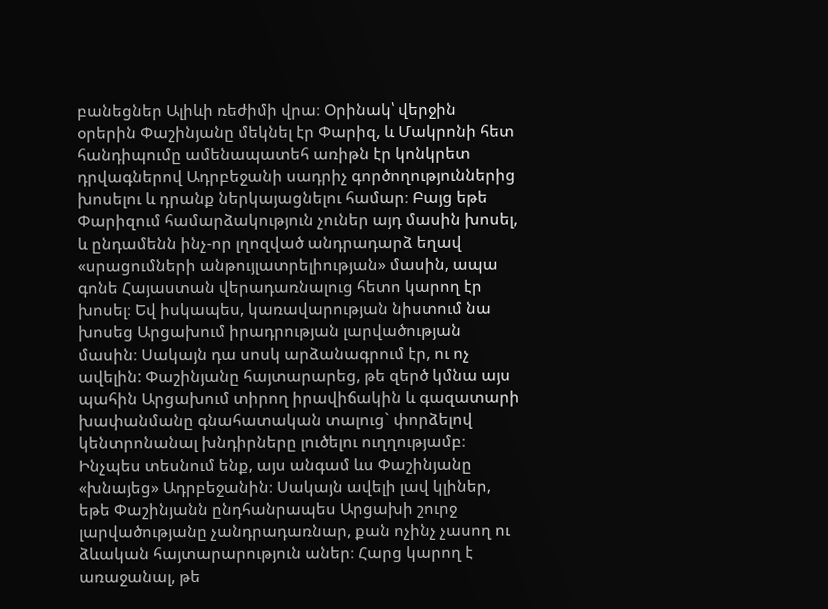բանեցներ Ալիևի ռեժիմի վրա։ Օրինակ՝ վերջին օրերին Փաշինյանը մեկնել էր Փարիզ, և Մակրոնի հետ հանդիպումը ամենապատեհ առիթն էր կոնկրետ դրվագներով Ադրբեջանի սադրիչ գործողություններից խոսելու և դրանք ներկայացնելու համար։ Բայց եթե Փարիզում համարձակություն չուներ այդ մասին խոսել, և ընդամենն ինչ-որ լղոզված անդրադարձ եղավ «սրացումների անթույլատրելիության» մասին, ապա գոնե Հայաստան վերադառնալուց հետո կարող էր խոսել։ Եվ իսկապես, կառավարության նիստում նա խոսեց Արցախում իրադրության լարվածության մասին։ Սակայն դա սոսկ արձանագրում էր, ու ոչ ավելին: Փաշինյանը հայտարարեց, թե զերծ կմնա այս պահին Արցախում տիրող իրավիճակին և գազատարի խափանմանը գնահատական տալուց` փորձելով կենտրոնանալ խնդիրները լուծելու ուղղությամբ։ Ինչպես տեսնում ենք, այս անգամ ևս Փաշինյանը «խնայեց» Ադրբեջանին։ Սակայն ավելի լավ կլիներ, եթե Փաշինյանն ընդհանրապես Արցախի շուրջ լարվածությանը չանդրադառնար, քան ոչինչ չասող ու ձևական հայտարարություն աներ։ Հարց կարող է առաջանալ, թե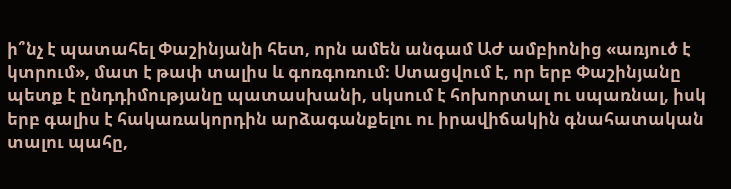ի՞նչ է պատահել Փաշինյանի հետ, որն ամեն անգամ ԱԺ ամբիոնից «առյուծ է կտրում», մատ է թափ տալիս և գոռգոռում։ Ստացվում է, որ երբ Փաշինյանը պետք է ընդդիմությանը պատասխանի, սկսում է հոխորտալ ու սպառնալ, իսկ երբ գալիս է հակառակորդին արձագանքելու ու իրավիճակին գնահատական տալու պահը,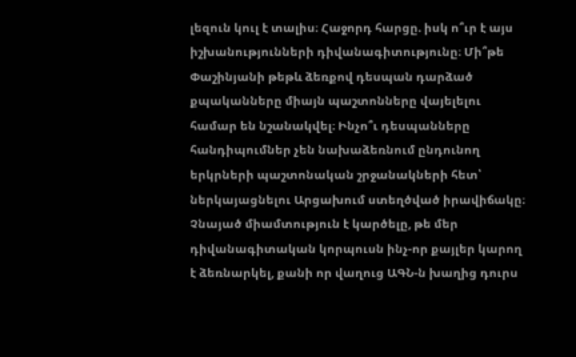լեզուն կուլ է տալիս։ Հաջորդ հարցը. իսկ ո՞ւր է այս իշխանությունների դիվանագիտությունը։ Մի՞թե Փաշինյանի թեթև ձեռքով դեսպան դարձած քպականները միայն պաշտոնները վայելելու համար են նշանակվել։ Ինչո՞ւ դեսպանները հանդիպումներ չեն նախաձեռնում ընդունող երկրների պաշտոնական շրջանակների հետ՝ ներկայացնելու Արցախում ստեղծված իրավիճակը։ Չնայած միամտություն է կարծելը, թե մեր դիվանագիտական կորպուսն ինչ-որ քայլեր կարող է ձեռնարկել, քանի որ վաղուց ԱԳՆ-ն խաղից դուրս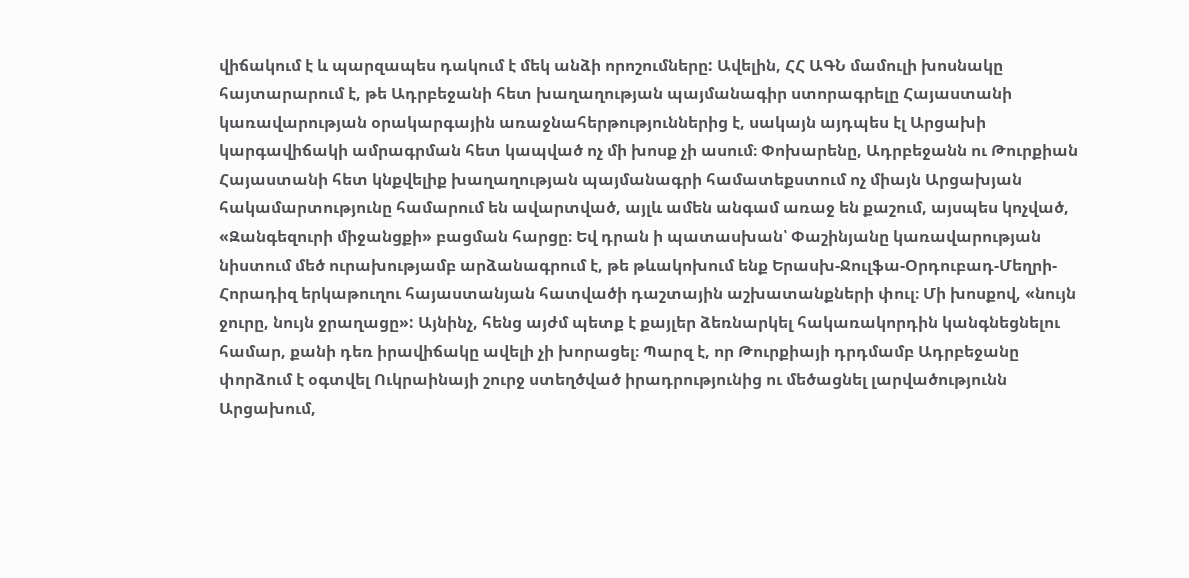վիճակում է և պարզապես դակում է մեկ անձի որոշումները: Ավելին, ՀՀ ԱԳՆ մամուլի խոսնակը հայտարարում է, թե Ադրբեջանի հետ խաղաղության պայմանագիր ստորագրելը Հայաստանի կառավարության օրակարգային առաջնահերթություններից է, սակայն այդպես էլ Արցախի կարգավիճակի ամրագրման հետ կապված ոչ մի խոսք չի ասում։ Փոխարենը, Ադրբեջանն ու Թուրքիան Հայաստանի հետ կնքվելիք խաղաղության պայմանագրի համատեքստում ոչ միայն Արցախյան հակամարտությունը համարում են ավարտված, այլև ամեն անգամ առաջ են քաշում, այսպես կոչված, «Զանգեզուրի միջանցքի» բացման հարցը։ Եվ դրան ի պատասխան՝ Փաշինյանը կառավարության նիստում մեծ ուրախությամբ արձանագրում է, թե թևակոխում ենք Երասխ-Ջուլֆա-Օրդուբադ-Մեղրի-Հորադիզ երկաթուղու հայաստանյան հատվածի դաշտային աշխատանքների փուլ։ Մի խոսքով, «նույն ջուրը, նույն ջրաղացը»: Այնինչ, հենց այժմ պետք է քայլեր ձեռնարկել հակառակորդին կանգնեցնելու համար, քանի դեռ իրավիճակը ավելի չի խորացել։ Պարզ է, որ Թուրքիայի դրդմամբ Ադրբեջանը փորձում է օգտվել Ուկրաինայի շուրջ ստեղծված իրադրությունից ու մեծացնել լարվածությունն Արցախում,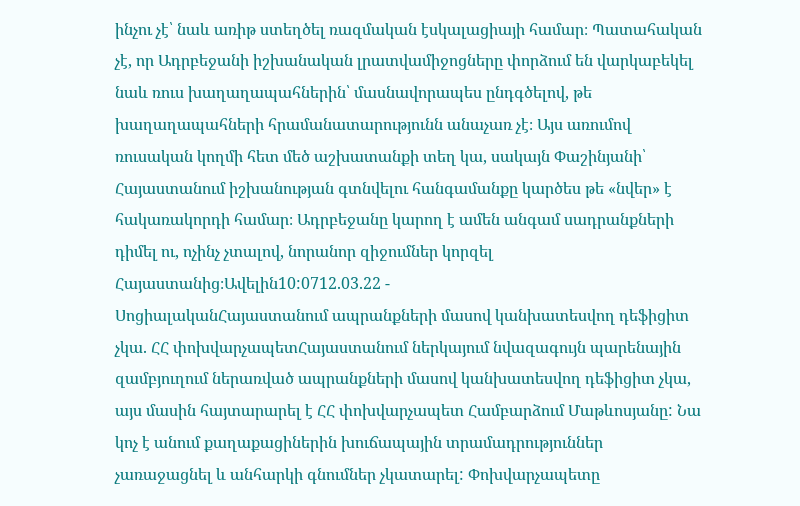ինչու չէ՝ նաև առիթ ստեղծել ռազմական էսկալացիայի համար։ Պատահական չէ, որ Ադրբեջանի իշխանական լրատվամիջոցները փորձում են վարկաբեկել նաև ռուս խաղաղապահներին՝ մասնավորապես ընդգծելով, թե խաղաղապահների հրամանատարությունն անաչառ չէ։ Այս առումով ռուսական կողմի հետ մեծ աշխատանքի տեղ կա, սակայն Փաշինյանի՝ Հայաստանում իշխանության գտնվելու հանգամանքը կարծես թե «նվեր» է հակառակորդի համար։ Ադրբեջանը կարող է ամեն անգամ սադրանքների դիմել ու, ոչինչ չտալով, նորանոր զիջումներ կորզել Հայաստանից։Ավելին10:0712.03.22 -
ՍոցիալականՀայաստանում ապրանքների մասով կանխատեսվող դեֆիցիտ չկա. ՀՀ փոխվարչապետՀայաստանում ներկայում նվազագույն պարենային զամբյուղում ներառված ապրանքների մասով կանխատեսվող դեֆիցիտ չկա, այս մասին հայտարարել է ՀՀ փոխվարչապետ Համբարձում Մաթևոսյանը: Նա կոչ է անում քաղաքացիներին խուճապային տրամադրություններ չառաջացնել և անհարկի գնումներ չկատարել: Փոխվարչապետը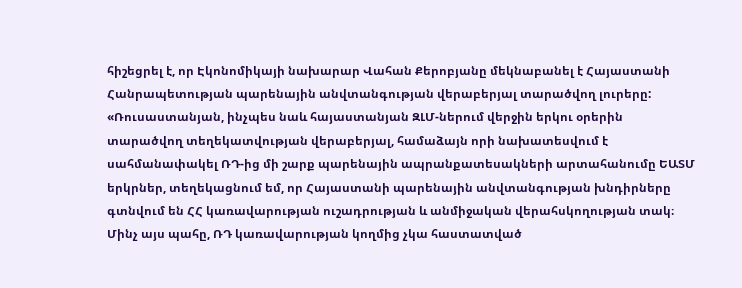հիշեցրել է, որ Էկոնոմիկայի նախարար Վահան Քերոբյանը մեկնաբանել է Հայաստանի Հանրապետության պարենային անվտանգության վերաբերյալ տարածվող լուրերը: «Ռուսաստանյան, ինչպես նաև հայաստանյան ԶԼՄ-ներում վերջին երկու օրերին տարածվող տեղեկատվության վերաբերյալ, համաձայն որի նախատեսվում է սահմանափակել ՌԴ-ից մի շարք պարենային ապրանքատեսակների արտահանումը ԵԱՏՄ երկրներ, տեղեկացնում եմ, որ Հայաստանի պարենային անվտանգության խնդիրները գտնվում են ՀՀ կառավարության ուշադրության և անմիջական վերահսկողության տակ։ Մինչ այս պահը, ՌԴ կառավարության կողմից չկա հաստատված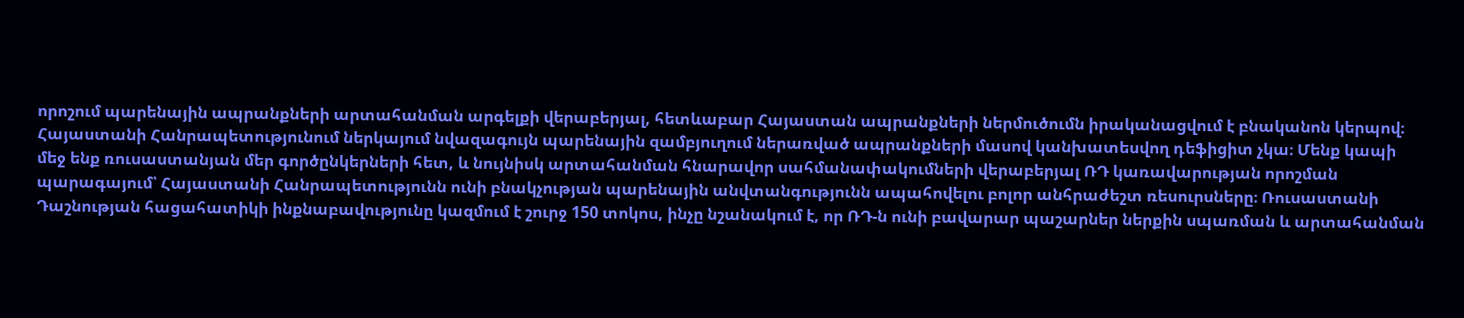որոշում պարենային ապրանքների արտահանման արգելքի վերաբերյալ, հետևաբար Հայաստան ապրանքների ներմուծումն իրականացվում է բնականոն կերպով։ Հայաստանի Հանրապետությունում ներկայում նվազագույն պարենային զամբյուղում ներառված ապրանքների մասով կանխատեսվող դեֆիցիտ չկա։ Մենք կապի մեջ ենք ռուսաստանյան մեր գործընկերների հետ, և նույնիսկ արտահանման հնարավոր սահմանափակումների վերաբերյալ ՌԴ կառավարության որոշման պարագայում՝ Հայաստանի Հանրապետությունն ունի բնակչության պարենային անվտանգությունն ապահովելու բոլոր անհրաժեշտ ռեսուրսները։ Ռուսաստանի Դաշնության հացահատիկի ինքնաբավությունը կազմում է շուրջ 150 տոկոս, ինչը նշանակում է, որ ՌԴ-ն ունի բավարար պաշարներ ներքին սպառման և արտահանման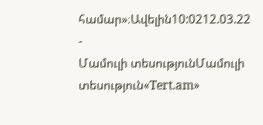համար»։Ավելին10:0212.03.22 -
Մամուլի տեսությունՄամուլի տեսություն«Tert.am»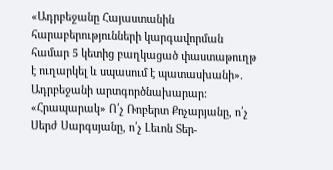«Ադրբեջանը Հայաստանին հարաբերությունների կարգավորման համար 5 կետից բաղկացած փաստաթուղթ է ուղարկել և սպասում է պատասխանի». Ադրբեջանի արտգործնախարար: «Հրապարակ» Ո՛չ Ռոբերտ Քոչարյանը, ո՛չ Սերժ Սարգսյանը, ո՛չ Լեւոն Տեր-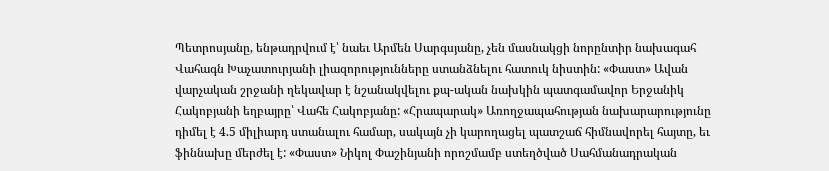Պետրոսյանը, ենթադրվում է՝ նաեւ Արմեն Սարգսյանը, չեն մասնակցի նորընտիր նախագահ Վահագն Խաչատուրյանի լիազորությունները ստանձնելու հատուկ նիստին: «Փաստ» Ավան վարչական շրջանի ղեկավար է նշանակվելու քպ-ական նախկին պատգամավոր Երջանիկ Հակոբյանի եղբայրը՝ Վահե Հակոբյանը: «Հրապարակ» Առողջապահության նախարարությունը դիմել է 4.5 միլիարդ ստանալու համար, սակայն չի կարողացել պատշաճ հիմնավորել հայտը, եւ ֆիննախը մերժել է: «Փաստ» Նիկոլ Փաշինյանի որոշմամբ ստեղծված Սահմանադրական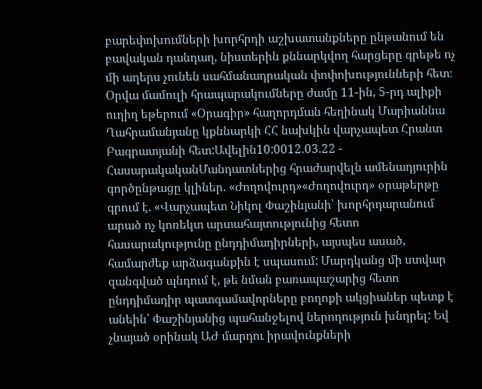բարեփոխումների խորհրդի աշխատանքները ընթանում են բավական դանդաղ, նիստերին քննարկվող հարցերը գրեթե ոչ մի աղերս չունեն սահմանադրական փոփոխությունների հետ։ Օրվա մամուլի հրապարակումները ժամը 11-ին, 5-րդ ալիքի ուղիղ եթերում «Օրագիր» հաղորդման հեղինակ Մարիաննա Ղահրամանյանը կքննարկի ՀՀ նախկին վարչապետ Հրանտ Բագրատյանի հետ:Ավելին10:0012.03.22 -
ՀասարակականՄանդատներից հրաժարվելն ամենադյուրին գործընթացը կլիներ. «Ժողովուրդ»«Ժողովուրդ» օրաթերթը գրում է. «Վարչապետ Նիկոլ Փաշինյանի՝ խորհրդարանում արած ոչ կոռեկտ արտահայտությունից հետո հասարակությունը ընդդիմադիրների, այսպես ասած, համարժեք արձագանքին է սպասում: Մարդկանց մի ստվար զանգված պնդում է, թե նման բառապաշարից հետո ընդդիմադիր պատգամավորները բողոքի ակցիաներ պետք է անեին՝ Փաշինյանից պահանջելով ներողություն խնդրել: Եվ չնայած օրինակ ԱԺ մարդու իրավունքների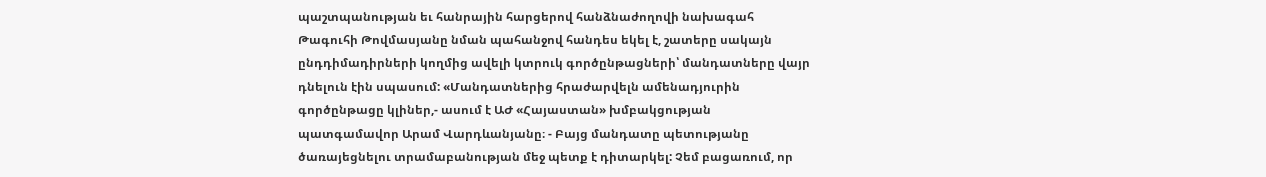պաշտպանության եւ հանրային հարցերով հանձնաժողովի նախագահ Թագուհի Թովմասյանը նման պահանջով հանդես եկել է, շատերը սակայն ընդդիմադիրների կողմից ավելի կտրուկ գործընթացների՝ մանդատները վայր դնելուն էին սպասում: «Մանդատներից հրաժարվելն ամենադյուրին գործընթացը կլիներ,- ասում է ԱԺ «Հայաստան» խմբակցության պատգամավոր Արամ Վարդևանյանը։ - Բայց մանդատը պետությանը ծառայեցնելու տրամաբանության մեջ պետք է դիտարկել: Չեմ բացառում, որ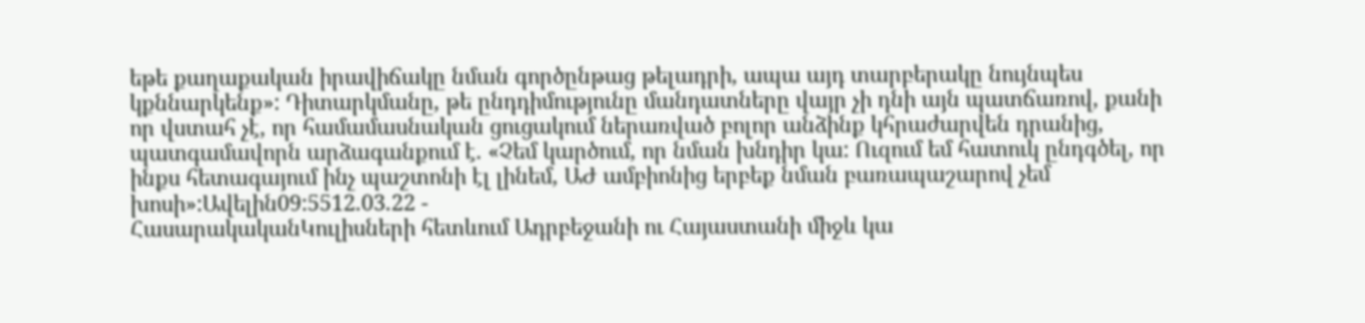եթե քաղաքական իրավիճակը նման գործընթաց թելադրի, ապա այդ տարբերակը նույնպես կքննարկենք»: Դիտարկմանը, թե ընդդիմությունը մանդատները վայր չի դնի այն պատճառով, քանի որ վստահ չէ, որ համամասնական ցուցակում ներառված բոլոր անձինք կհրաժարվեն դրանից, պատգամավորն արձագանքում է. «Չեմ կարծում, որ նման խնդիր կա: Ուզում եմ հատուկ ընդգծել, որ ինքս հետագայում ինչ պաշտոնի էլ լինեմ, ԱԺ ամբիոնից երբեք նման բառապաշարով չեմ խոսի»:Ավելին09:5512.03.22 -
ՀասարակականԿուլիսների հետևում Ադրբեջանի ու Հայաստանի միջև կա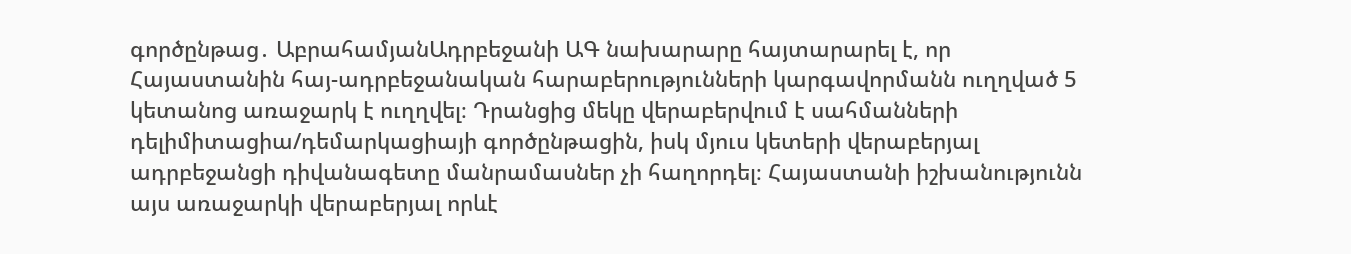գործընթաց․ ԱբրահամյանԱդրբեջանի ԱԳ նախարարը հայտարարել է, որ Հայաստանին հայ-ադրբեջանական հարաբերությունների կարգավորմանն ուղղված 5 կետանոց առաջարկ է ուղղվել։ Դրանցից մեկը վերաբերվում է սահմանների դելիմիտացիա/դեմարկացիայի գործընթացին, իսկ մյուս կետերի վերաբերյալ ադրբեջանցի դիվանագետը մանրամասներ չի հաղորդել։ Հայաստանի իշխանությունն այս առաջարկի վերաբերյալ որևէ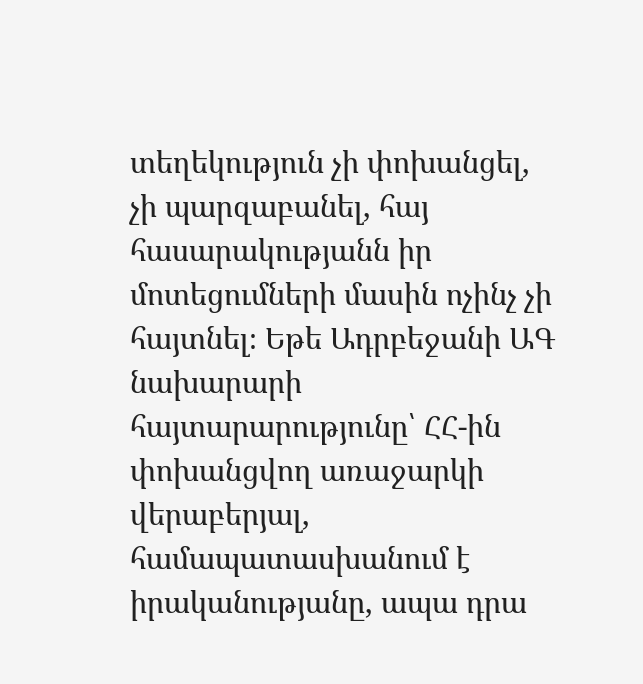տեղեկություն չի փոխանցել, չի պարզաբանել, հայ հասարակությանն իր մոտեցումների մասին ոչինչ չի հայտնել։ Եթե Ադրբեջանի ԱԳ նախարարի հայտարարությունը՝ ՀՀ-ին փոխանցվող առաջարկի վերաբերյալ, համապատասխանում է իրականությանը, ապա դրա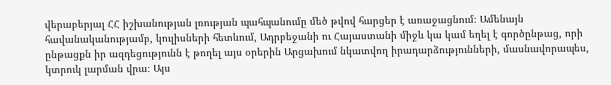վերաբերյալ ՀՀ իշխանության լռության պահպանումը մեծ թվով հարցեր է առաջացնում։ Ամենայն հավանականությամբ, կուլիսների հետևում, Ադրբեջանի ու Հայաստանի միջև կա կամ եղել է գործընթաց, որի ընթացքն իր ազդեցությունն է թողել այս օրերին Արցախում նկատվող իրադարձությունների, մասնավորապես, կտրուկ լարման վրա։ Այս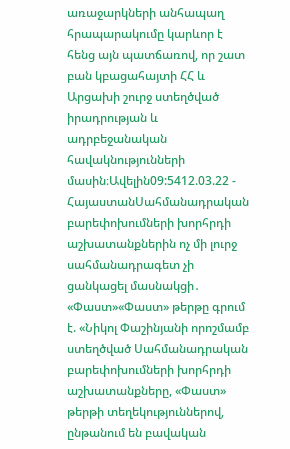առաջարկների անհապաղ հրապարակումը կարևոր է հենց այն պատճառով, որ շատ բան կբացահայտի ՀՀ և Արցախի շուրջ ստեղծված իրադրության և ադրբեջանական հավակնությունների մասին։Ավելին09:5412.03.22 -
ՀայաստանՍահմանադրական բարեփոխումների խորհրդի աշխատանքներին ոչ մի լուրջ սահմանադրագետ չի ցանկացել մասնակցի․ «Փաստ»«Փաստ» թերթը գրում է. «Նիկոլ Փաշինյանի որոշմամբ ստեղծված Սահմանադրական բարեփոխումների խորհրդի աշխատանքները, «Փաստ» թերթի տեղեկություններով, ընթանում են բավական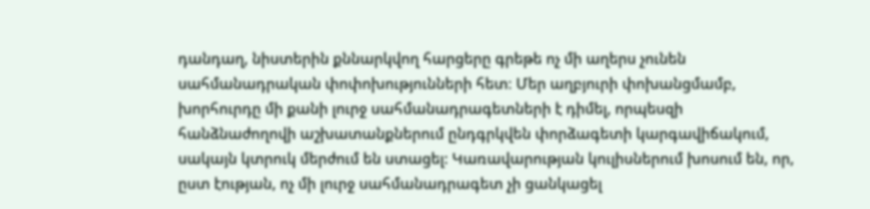դանդաղ, նիստերին քննարկվող հարցերը գրեթե ոչ մի աղերս չունեն սահմանադրական փոփոխությունների հետ։ Մեր աղբյուրի փոխանցմամբ, խորհուրդը մի քանի լուրջ սահմանադրագետների է դիմել, որպեսզի հանձնաժողովի աշխատանքներում ընդգրկվեն փորձագետի կարգավիճակում, սակայն կտրուկ մերժում են ստացել: Կառավարության կուլիսներում խոսում են, որ, ըստ էության, ոչ մի լուրջ սահմանադրագետ չի ցանկացել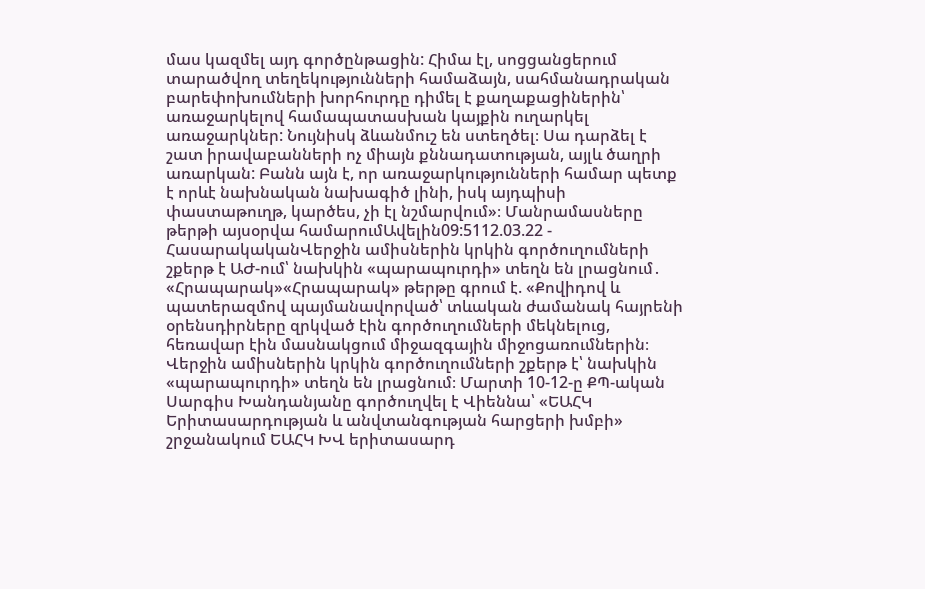մաս կազմել այդ գործընթացին: Հիմա էլ, սոցցանցերում տարածվող տեղեկությունների համաձայն, սահմանադրական բարեփոխումների խորհուրդը դիմել է քաղաքացիներին՝ առաջարկելով համապատասխան կայքին ուղարկել առաջարկներ: Նույնիսկ ձևանմուշ են ստեղծել։ Սա դարձել է շատ իրավաբանների ոչ միայն քննադատության, այլև ծաղրի առարկան: Բանն այն է, որ առաջարկությունների համար պետք է որևէ նախնական նախագիծ լինի, իսկ այդպիսի փաստաթուղթ, կարծես, չի էլ նշմարվում»։ Մանրամասները թերթի այսօրվա համարումԱվելին09:5112.03.22 -
ՀասարակականՎերջին ամիսներին կրկին գործուղումների շքերթ է ԱԺ-ում՝ նախկին «պարապուրդի» տեղն են լրացնում․ «Հրապարակ»«Հրապարակ» թերթը գրում է. «Քովիդով և պատերազմով պայմանավորված՝ տևական ժամանակ հայրենի օրենսդիրները զրկված էին գործուղումների մեկնելուց, հեռավար էին մասնակցում միջազգային միջոցառումներին։ Վերջին ամիսներին կրկին գործուղումների շքերթ է՝ նախկին «պարապուրդի» տեղն են լրացնում։ Մարտի 10-12-ը ՔՊ-ական Սարգիս Խանդանյանը գործուղվել է Վիեննա՝ «ԵԱՀԿ Երիտասարդության և անվտանգության հարցերի խմբի» շրջանակում ԵԱՀԿ ԽՎ երիտասարդ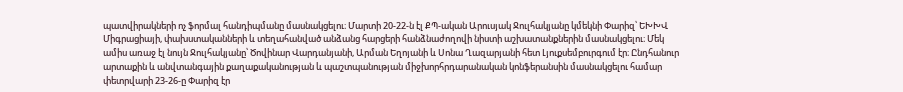պատվիրակների ոչ ֆորմալ հանդիպմանը մասնակցելու։ Մարտի 20-22-ն էլ ՔՊ-ական Արուսյակ Ջուլհակյանը կմեկնի Փարիզ՝ ԵԽԽՎ Միգրացիայի, փախստականների և տեղահանված անձանց հարցերի հանձնաժողովի նիստի աշխատանքներին մասնակցելու։ Մեկ ամիս առաջ էլ նույն Ջուլհակյանը՝ Ծովինար Վարդանյանի, Արման Եղոյանի և Սոնա Ղազարյանի հետ Լյուքսեմբուրգում էր։ Ընդհանուր արտաքին և անվտանգային քաղաքականության և պաշտպանության միջխորհրդարանական կոնֆերանսին մասնակցելու համար փետրվարի 23-26-ը Փարիզ էր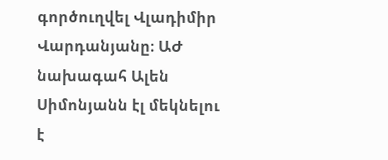գործուղվել Վլադիմիր Վարդանյանը։ ԱԺ նախագահ Ալեն Սիմոնյանն էլ մեկնելու է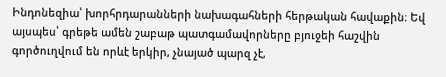Ինդոնեզիա՝ խորհրդարանների նախագահների հերթական հավաքին։ Եվ այսպես՝ գրեթե ամեն շաբաթ պատգամավորները բյուջեի հաշվին գործուղվում են որևէ երկիր, չնայած պարզ չէ,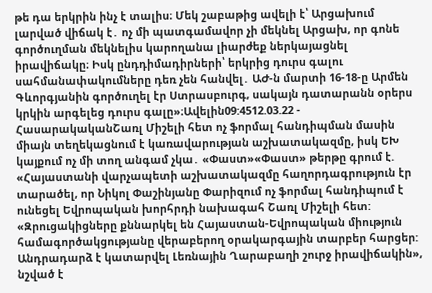թե դա երկրին ինչ է տալիս։ Մեկ շաբաթից ավելի է՝ Արցախում լարված վիճակ է․ ոչ մի պատգամավոր չի մեկնել Արցախ, որ գոնե գործուղման մեկնելիս կարողանա լիարժեք ներկայացնել իրավիճակը։ Իսկ ընդդիմադիրների՝ երկրից դուրս գալու սահմանափակումները դեռ չեն հանվել․ ԱԺ-ն մարտի 16-18-ը Արմեն Գևորգյանին գործուղել էր Ստրասբուրգ, սակայն դատարանն օրերս կրկին արգելեց դուրս գալը»։Ավելին09:4512.03.22 -
ՀասարակականՇառլ Միշելի հետ ոչ ֆորմալ հանդիպման մասին միայն տեղեկացնում է կառավարության աշխատակազմը, իսկ ԵԽ կայքում ոչ մի տող անգամ չկա․ «Փաստ»«Փաստ» թերթը գրում է. «Հայաստանի վարչապետի աշխատակազմը հաղորդագրություն էր տարածել, որ Նիկոլ Փաշինյանը Փարիզում ոչ ֆորմալ հանդիպում է ունեցել Եվրոպական խորհրդի նախագահ Շառլ Միշելի հետ: «Զրուցակիցները քննարկել են Հայաստան-Եվրոպական միություն համագործակցությանը վերաբերող օրակարգային տարբեր հարցեր: Անդրադարձ է կատարվել Լեռնային Ղարաբաղի շուրջ իրավիճակին», նշված է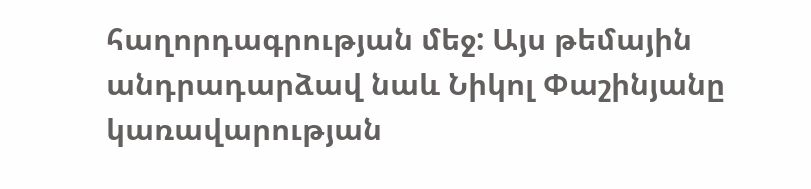հաղորդագրության մեջ: Այս թեմային անդրադարձավ նաև Նիկոլ Փաշինյանը կառավարության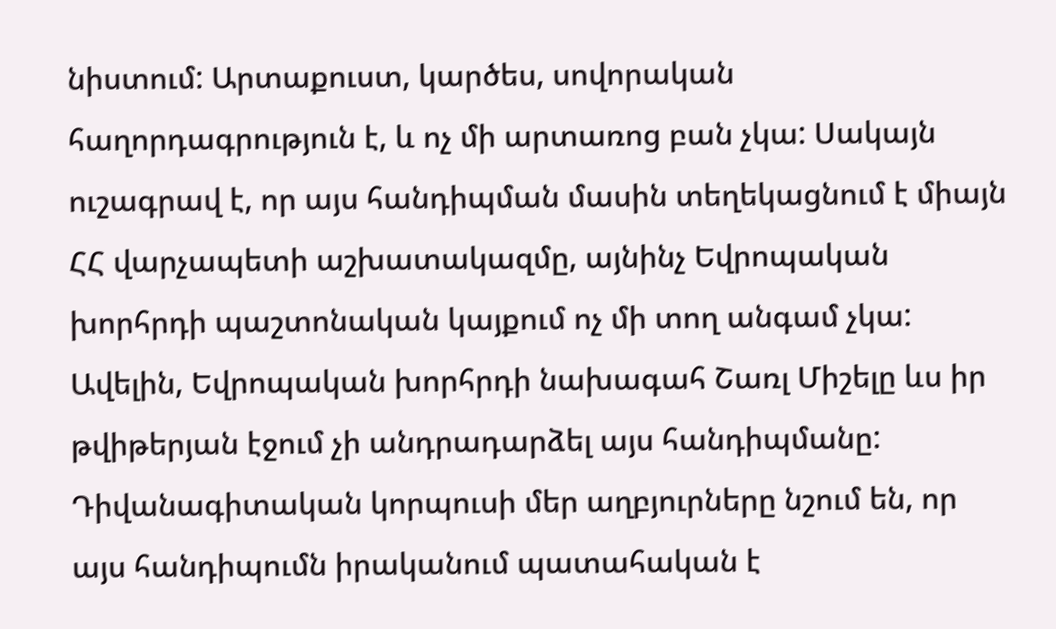նիստում: Արտաքուստ, կարծես, սովորական հաղորդագրություն է, և ոչ մի արտառոց բան չկա: Սակայն ուշագրավ է, որ այս հանդիպման մասին տեղեկացնում է միայն ՀՀ վարչապետի աշխատակազմը, այնինչ Եվրոպական խորհրդի պաշտոնական կայքում ոչ մի տող անգամ չկա: Ավելին, Եվրոպական խորհրդի նախագահ Շառլ Միշելը ևս իր թվիթերյան էջում չի անդրադարձել այս հանդիպմանը: Դիվանագիտական կորպուսի մեր աղբյուրները նշում են, որ այս հանդիպումն իրականում պատահական է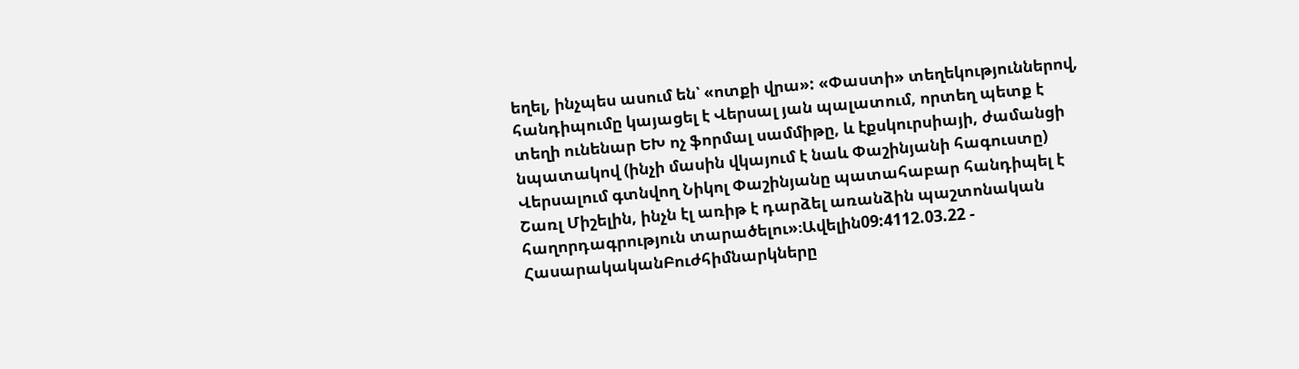եղել, ինչպես ասում են՝ «ոտքի վրա»: «Փաստի» տեղեկություններով, հանդիպումը կայացել է Վերսալ յան պալատում, որտեղ պետք է տեղի ունենար ԵԽ ոչ ֆորմալ սամմիթը, և էքսկուրսիայի, ժամանցի նպատակով (ինչի մասին վկայում է նաև Փաշինյանի հագուստը) Վերսալում գտնվող Նիկոլ Փաշինյանը պատահաբար հանդիպել է Շառլ Միշելին, ինչն էլ առիթ է դարձել առանձին պաշտոնական հաղորդագրություն տարածելու»։Ավելին09:4112.03.22 -
ՀասարակականԲուժհիմնարկները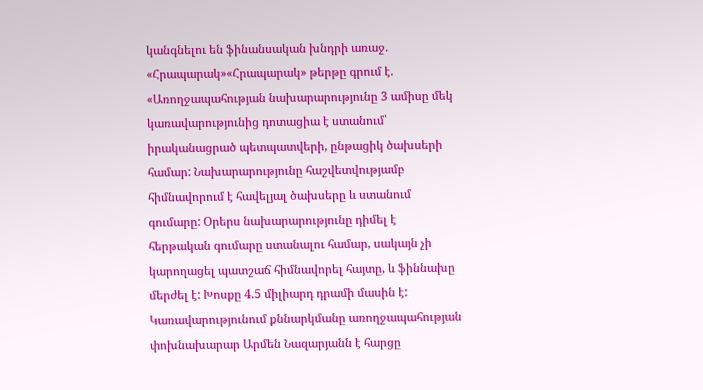կանգնելու են ֆինանսական խնդրի առաջ. «Հրապարակ»«Հրապարակ» թերթը գրում է. «Առողջապահության նախարարությունը 3 ամիսը մեկ կառավարությունից դոտացիա է ստանում՝ իրականացրած պետպատվերի, ընթացիկ ծախսերի համար: Նախարարությունը հաշվետվությամբ հիմնավորում է հավելյալ ծախսերը և ստանում գումարը: Օրերս նախարարությունը դիմել է հերթական գումարը ստանալու համար, սակայն չի կարողացել պատշաճ հիմնավորել հայտը, և ֆիննախը մերժել է: Խոսքը 4.5 միլիարդ դրամի մասին է: Կառավարությունում քննարկմանը առողջապահության փոխնախարար Արմեն Նազարյանն է հարցը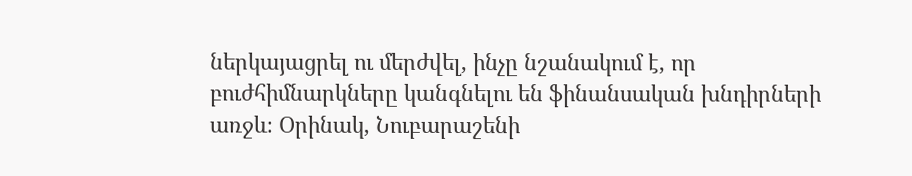ներկայացրել ու մերժվել, ինչը նշանակում է, որ բուժհիմնարկները կանգնելու են ֆինանսական խնդիրների առջև։ Օրինակ, Նուբարաշենի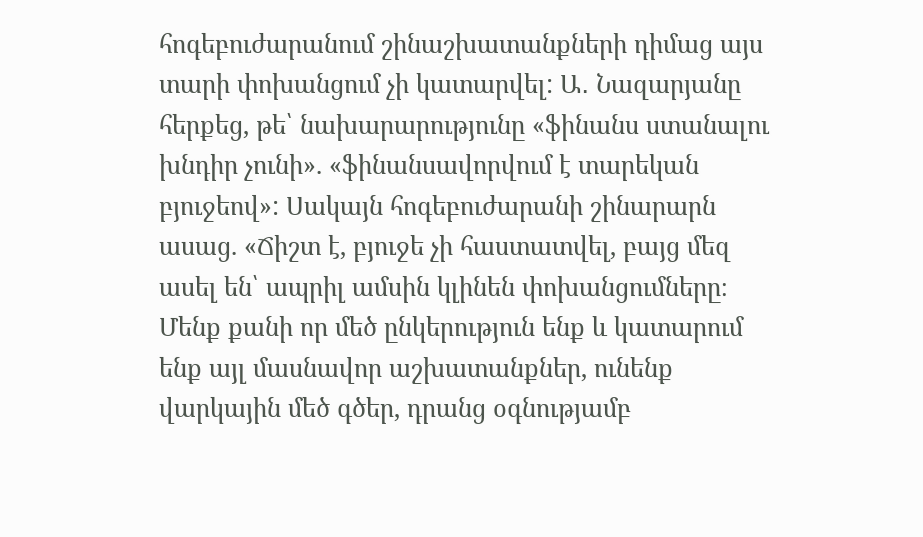հոգեբուժարանում շինաշխատանքների դիմաց այս տարի փոխանցում չի կատարվել: Ա․ Նազարյանը հերքեց, թե՝ նախարարությունը «ֆինանս ստանալու խնդիր չունի». «ֆինանսավորվում է տարեկան բյուջեով»: Սակայն հոգեբուժարանի շինարարն ասաց. «Ճիշտ է, բյուջե չի հաստատվել, բայց մեզ ասել են՝ ապրիլ ամսին կլինեն փոխանցումները։ Մենք քանի որ մեծ ընկերություն ենք և կատարում ենք այլ մասնավոր աշխատանքներ, ունենք վարկային մեծ գծեր, դրանց օգնությամբ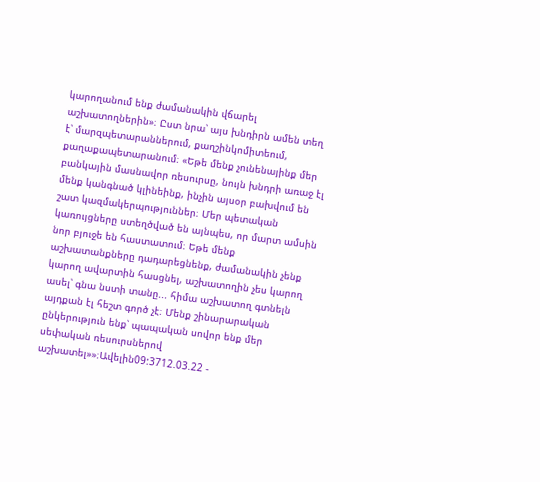կարողանում ենք ժամանակին վճարել աշխատողներին»։ Ըստ նրա՝ այս խնդիրն ամեն տեղ է՝ մարզպետարաններում, քաղշինկոմիտեում, քաղաքապետարանում։ «Եթե մենք չունենայինք մեր բանկային մասնավոր ռեսուրսը, նույն խնդրի առաջ էլ մենք կանգնած կլինեինք, ինչին այսօր բախվում են շատ կազմակերպություններ։ Մեր պետական կառույցները ստեղծված են այնպես, որ մարտ ամսին նոր բյուջե են հաստատում։ Եթե մենք աշխատանքները դադարեցնենք, ժամանակին չենք կարող ավարտին հասցնել, աշխատողին չես կարող ասել՝ գնա նստի տանը... հիմա աշխատող գտնելն այդքան էլ հեշտ գործ չէ։ Մենք շինարարական ընկերություն ենք՝ պապական սովոր ենք մեր սեփական ռեսուրսներով աշխատել»»։Ավելին09:3712.03.22 -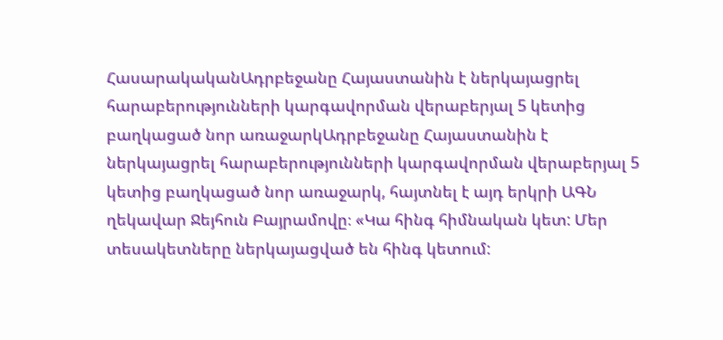ՀասարակականԱդրբեջանը Հայաստանին է ներկայացրել հարաբերությունների կարգավորման վերաբերյալ 5 կետից բաղկացած նոր առաջարկԱդրբեջանը Հայաստանին է ներկայացրել հարաբերությունների կարգավորման վերաբերյալ 5 կետից բաղկացած նոր առաջարկ, հայտնել է այդ երկրի ԱԳՆ ղեկավար Ջեյհուն Բայրամովը։ «Կա հինգ հիմնական կետ: Մեր տեսակետները ներկայացված են հինգ կետում: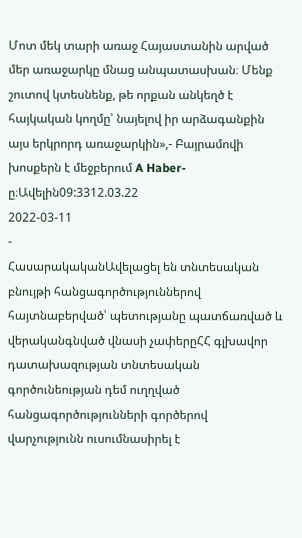Մոտ մեկ տարի առաջ Հայաստանին արված մեր առաջարկը մնաց անպատասխան։ Մենք շուտով կտեսնենք, թե որքան անկեղծ է հայկական կողմը՝ նայելով իր արձագանքին այս երկրորդ առաջարկին»,- Բայրամովի խոսքերն է մեջբերում A Haber-ը։Ավելին09:3312.03.22
2022-03-11
-
ՀասարակականԱվելացել են տնտեսական բնույթի հանցագործություններով հայտնաբերված՝ պետությանը պատճառված և վերականգնված վնասի չափերըՀՀ գլխավոր դատախազության տնտեսական գործունեության դեմ ուղղված հանցագործությունների գործերով վարչությունն ուսումնասիրել է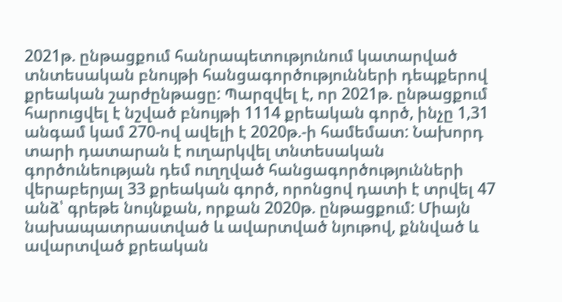2021թ. ընթացքում հանրապետությունում կատարված տնտեսական բնույթի հանցագործությունների դեպքերով քրեական շարժընթացը: Պարզվել է, որ 2021թ. ընթացքում հարուցվել է նշված բնույթի 1114 քրեական գործ, ինչը 1,31 անգամ կամ 270-ով ավելի է 2020թ.-ի համեմատ: Նախորդ տարի դատարան է ուղարկվել տնտեսական գործունեության դեմ ուղղված հանցագործությունների վերաբերյալ 33 քրեական գործ, որոնցով դատի է տրվել 47 անձ՝ գրեթե նույնքան, որքան 2020թ. ընթացքում: Միայն նախապատրաստված և ավարտված նյութով, քննված և ավարտված քրեական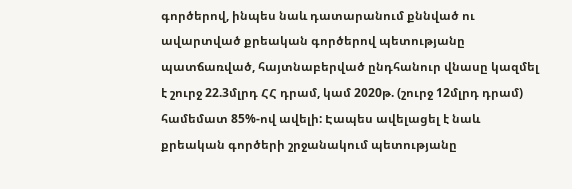գործերով, ինպես նաև դատարանում քննված ու ավարտված քրեական գործերով պետությանը պատճառված, հայտնաբերված ընդհանուր վնասը կազմել է շուրջ 22.3մլրդ ՀՀ դրամ, կամ 2020թ. (շուրջ 12մլրդ դրամ) համեմատ 85%-ով ավելի: Էապես ավելացել է նաև քրեական գործերի շրջանակում պետությանը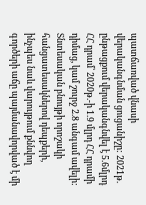պատճառված վնասի վերականգնման ցուցանիշը: 2021թ. ընթացքում վերականգնվել է 5.6մլրդ ՀՀ դրամ՝ 2020թ.-ի 1.9 մլրդ ՀՀ դրամի դիմաց, կամ շուրջ 2.8 անգամ ավելի: Տնտեսական բնույթի որոշակի հանցատեսակներով դեպքերի, ինչպես նաև վարույթում քննվող գործերի աճը պայմանավորված է մի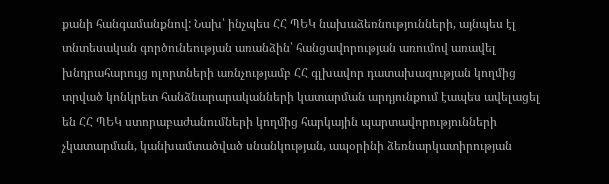քանի հանգամանքնով: Նախ՝ ինչպես ՀՀ ՊԵԿ նախաձեռնությունների, այնպես էլ տնտեսական գործունեության առանձին՝ հանցավորության առումով առավել խնդրահարույց ոլորտների առնչությամբ ՀՀ գլխավոր դատախազության կողմից տրված կոնկրետ հանձնարարականների կատարման արդյունքում էապես ավելացել են ՀՀ ՊԵԿ ստորաբաժանումների կողմից հարկային պարտավորությունների չկատարման, կանխամտածված սնանկության, ապօրինի ձեռնարկատիրության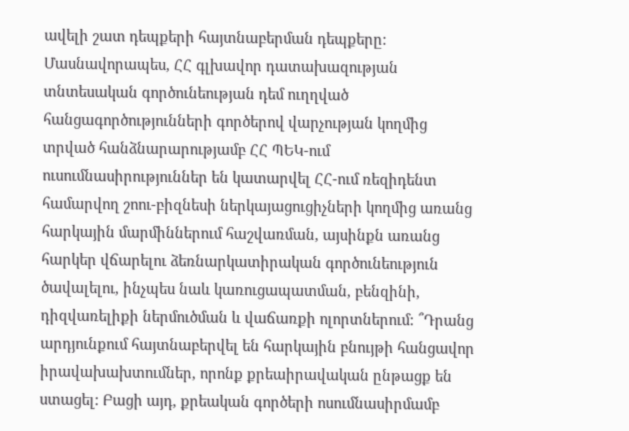ավելի շատ դեպքերի հայտնաբերման դեպքերը: Մասնավորապես, ՀՀ գլխավոր դատախազության տնտեսական գործունեության դեմ ուղղված հանցագործությունների գործերով վարչության կողմից տրված հանձնարարությամբ ՀՀ ՊԵԿ-ում ուսումնասիրություններ են կատարվել ՀՀ-ում ռեզիդենտ համարվող շոու-բիզնեսի ներկայացուցիչների կողմից առանց հարկային մարմիններում հաշվառման, այսինքն առանց հարկեր վճարելու ձեռնարկատիրական գործունեություն ծավալելու, ինչպես նաև կառուցապատման, բենզինի, դիզվառելիքի ներմուծման և վաճառքի ոլորտներում: ՞Դրանց արդյունքում հայտնաբերվել են հարկային բնույթի հանցավոր իրավախախտումներ, որոնք քրեաիրավական ընթացք են ստացել: Բացի այդ, քրեական գործերի ոսումնասիրմամբ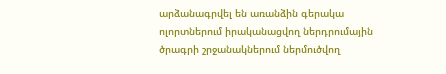արձանագրվել են առանձին գերակա ոլորտներում իրականացվող ներդրումային ծրագրի շրջանակներում ներմուծվող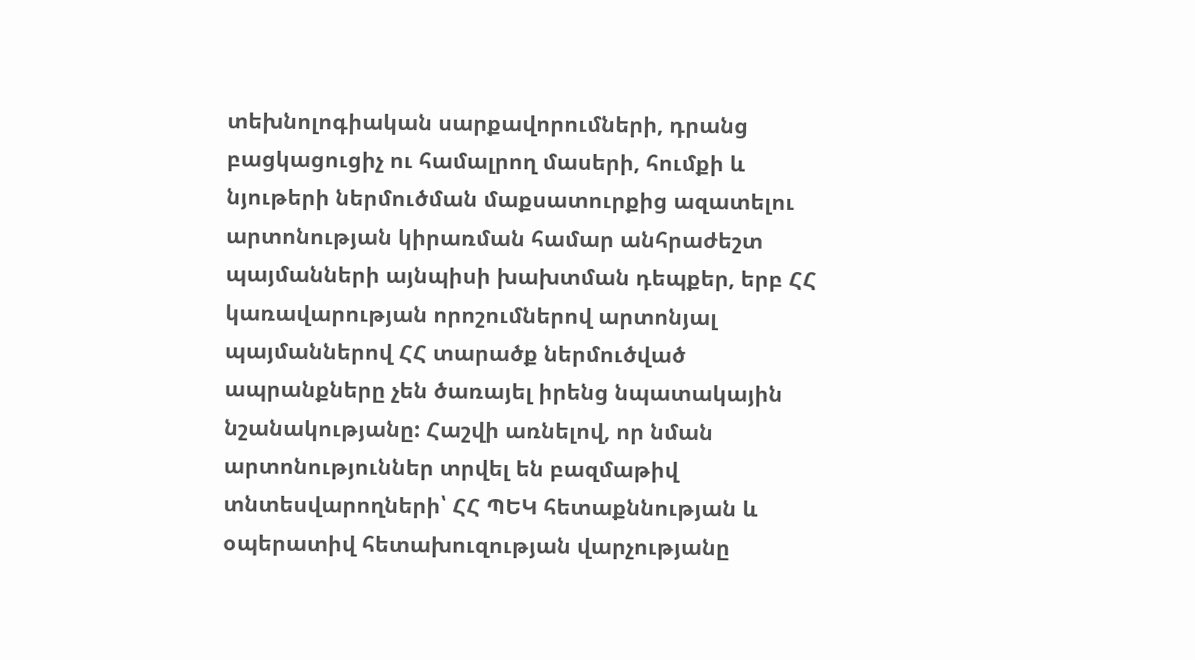տեխնոլոգիական սարքավորումների, դրանց բացկացուցիչ ու համալրող մասերի, հումքի և նյութերի ներմուծման մաքսատուրքից ազատելու արտոնության կիրառման համար անհրաժեշտ պայմանների այնպիսի խախտման դեպքեր, երբ ՀՀ կառավարության որոշումներով արտոնյալ պայմաններով ՀՀ տարածք ներմուծված ապրանքները չեն ծառայել իրենց նպատակային նշանակությանը: Հաշվի առնելով, որ նման արտոնություններ տրվել են բազմաթիվ տնտեսվարողների՝ ՀՀ ՊԵԿ հետաքննության և օպերատիվ հետախուզության վարչությանը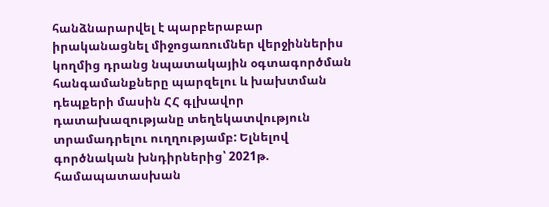հանձնարարվել է պարբերաբար իրականացնել միջոցառումներ վերջիններիս կողմից դրանց նպատակային օգտագործման հանգամանքները պարզելու և խախտման դեպքերի մասին ՀՀ գլխավոր դատախազությանը տեղեկատվություն տրամադրելու ուղղությամբ: Ելնելով գործնական խնդիրներից՝ 2021թ. համապատասխան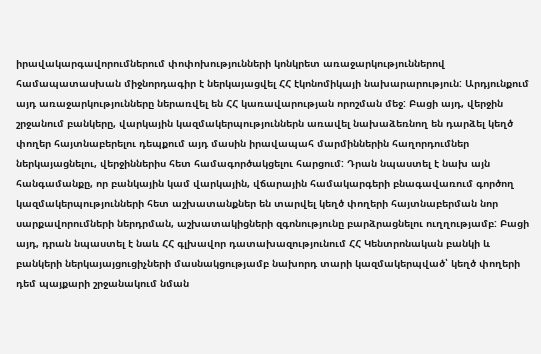իրավակարգավորումներում փոփոխությունների կոնկրետ առաջարկություններով համապատասխան միջնորդագիր է ներկայացվել ՀՀ էկոնոմիկայի նախարարություն: Արդյունքում այդ առաջարկությունները ներառվել են ՀՀ կառավարության որոշման մեջ: Բացի այդ, վերջին շրջանում բանկերը, վարկային կազմակերպություններն առավել նախաձեռնող են դարձել կեղծ փողեր հայտնաբերելու դեպքում այդ մասին իրավապահ մարմիններին հաղորդումներ ներկայացնելու, վերջիններիս հետ համագործակցելու հարցում: Դրան նպաստել է նախ այն հանգամանքը, որ բանկային կամ վարկային, վճարային համակարգերի բնագավառում գործող կազմակերպությունների հետ աշխատանքներ են տարվել կեղծ փողերի հայտնաբերման նոր սարքավորումների ներդրման, աշխատակիցների զգոնությունը բարձրացնելու ուղղությամբ: Բացի այդ, դրան նպաստել է նաև ՀՀ գլխավոր դատախազությունում ՀՀ Կենտրոնական բանկի և բանկերի ներկայայցուցիչների մասնակցությամբ նախորդ տարի կազմակերպված՝ կեղծ փողերի դեմ պայքարի շրջանակում նման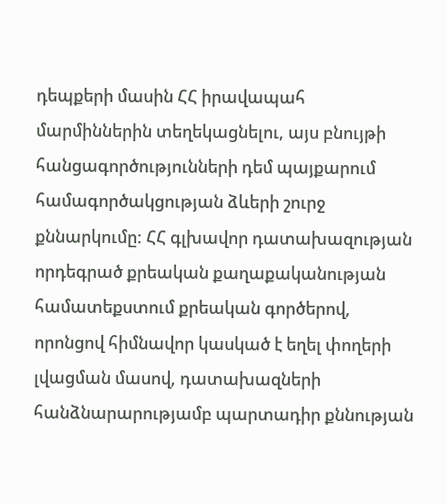դեպքերի մասին ՀՀ իրավապահ մարմիններին տեղեկացնելու, այս բնույթի հանցագործությունների դեմ պայքարում համագործակցության ձևերի շուրջ քննարկումը: ՀՀ գլխավոր դատախազության որդեգրած քրեական քաղաքականության համատեքստում քրեական գործերով, որոնցով հիմնավոր կասկած է եղել փողերի լվացման մասով, դատախազների հանձնարարությամբ պարտադիր քննության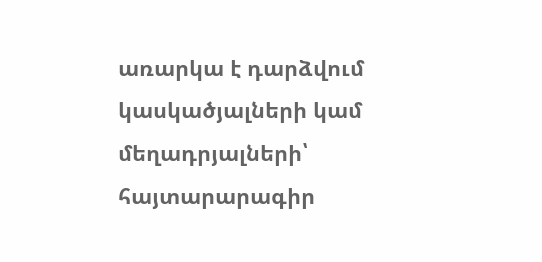առարկա է դարձվում կասկածյալների կամ մեղադրյալների՝ հայտարարագիր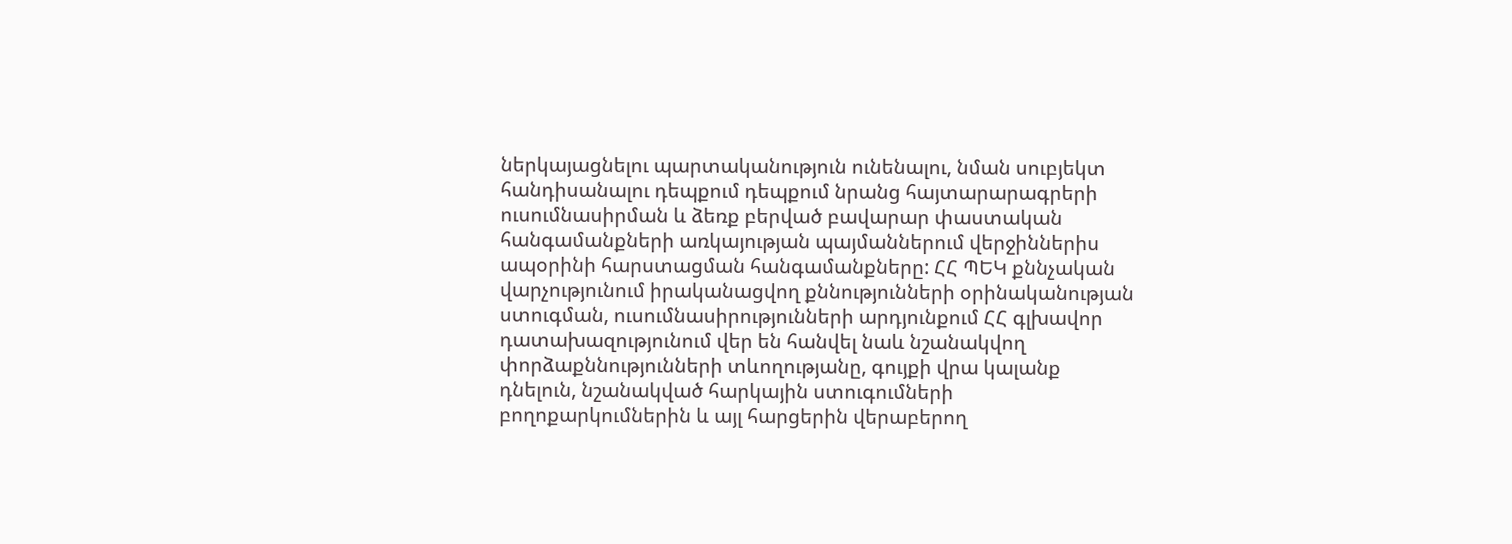ներկայացնելու պարտականություն ունենալու, նման սուբյեկտ հանդիսանալու դեպքում դեպքում նրանց հայտարարագրերի ուսումնասիրման և ձեռք բերված բավարար փաստական հանգամանքների առկայության պայմաններում վերջիններիս ապօրինի հարստացման հանգամանքները: ՀՀ ՊԵԿ քննչական վարչությունում իրականացվող քննությունների օրինականության ստուգման, ուսումնասիրությունների արդյունքում ՀՀ գլխավոր դատախազությունում վեր են հանվել նաև նշանակվող փորձաքննությունների տևողությանը, գույքի վրա կալանք դնելուն, նշանակված հարկային ստուգումների բողոքարկումներին և այլ հարցերին վերաբերող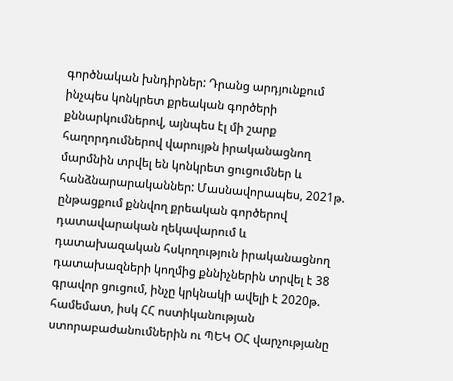գործնական խնդիրներ: Դրանց արդյունքում ինչպես կոնկրետ քրեական գործերի քննարկումներով, այնպես էլ մի շարք հաղորդումներով վարույթն իրականացնող մարմնին տրվել են կոնկրետ ցուցումներ և հանձնարարականներ: Մասնավորապես, 2021թ. ընթացքում քննվող քրեական գործերով դատավարական ղեկավարում և դատախազական հսկողություն իրականացնող դատախազների կողմից քննիչներին տրվել է 38 գրավոր ցուցում, ինչը կրկնակի ավելի է 2020թ. համեմատ, իսկ ՀՀ ոստիկանության ստորաբաժանումներին ու ՊԵԿ ՕՀ վարչությանը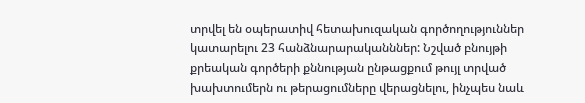տրվել են օպերատիվ հետախուզական գործողություններ կատարելու 23 հանձնարարականններ: Նշված բնույթի քրեական գործերի քննության ընթացքում թույլ տրված խախտումերն ու թերացումները վերացնելու, ինչպես նաև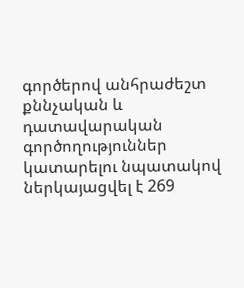գործերով անհրաժեշտ քննչական և դատավարական գործողություններ կատարելու նպատակով ներկայացվել է 269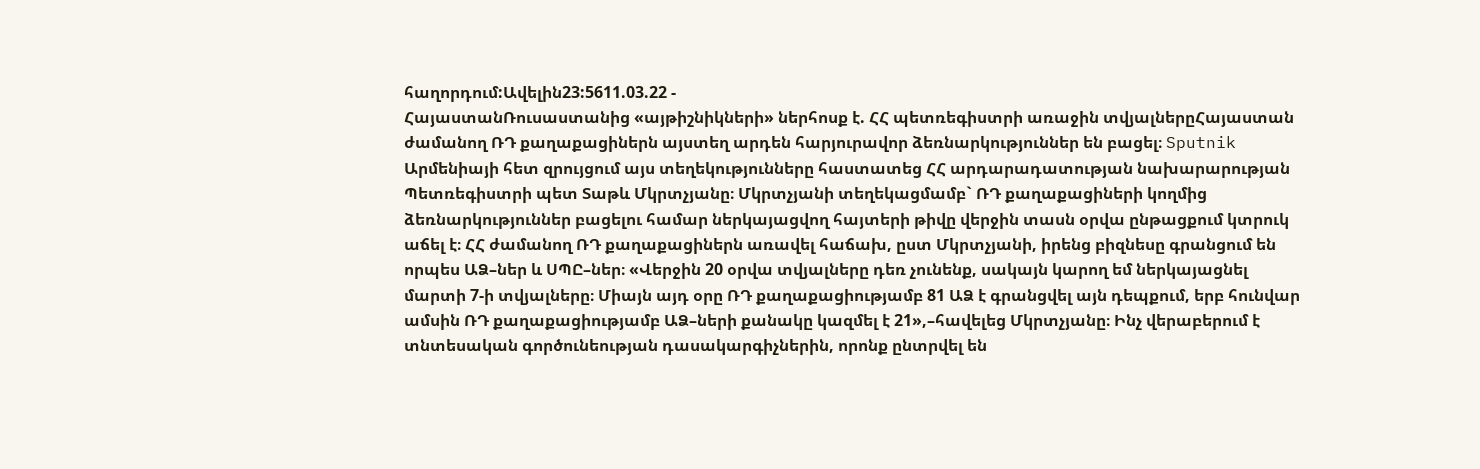հաղորդում:Ավելին23:5611.03.22 -
ՀայաստանՌուսաստանից «այթիշնիկների» ներհոսք է. ՀՀ պետռեգիստրի առաջին տվյալներըՀայաստան ժամանող ՌԴ քաղաքացիներն այստեղ արդեն հարյուրավոր ձեռնարկություններ են բացել։ Sputnik Արմենիայի հետ զրույցում այս տեղեկությունները հաստատեց ՀՀ արդարադատության նախարարության Պետռեգիստրի պետ Տաթև Մկրտչյանը։ Մկրտչյանի տեղեկացմամբ` ՌԴ քաղաքացիների կողմից ձեռնարկություններ բացելու համար ներկայացվող հայտերի թիվը վերջին տասն օրվա ընթացքում կտրուկ աճել է։ ՀՀ ժամանող ՌԴ քաղաքացիներն առավել հաճախ, ըստ Մկրտչյանի, իրենց բիզնեսը գրանցում են որպես ԱՁ–ներ և ՍՊԸ–ներ։ «Վերջին 20 օրվա տվյալները դեռ չունենք, սակայն կարող եմ ներկայացնել մարտի 7-ի տվյալները։ Միայն այդ օրը ՌԴ քաղաքացիությամբ 81 ԱՁ է գրանցվել այն դեպքում, երբ հունվար ամսին ՌԴ քաղաքացիությամբ ԱՁ–ների քանակը կազմել է 21»,–հավելեց Մկրտչյանը։ Ինչ վերաբերում է տնտեսական գործունեության դասակարգիչներին, որոնք ընտրվել են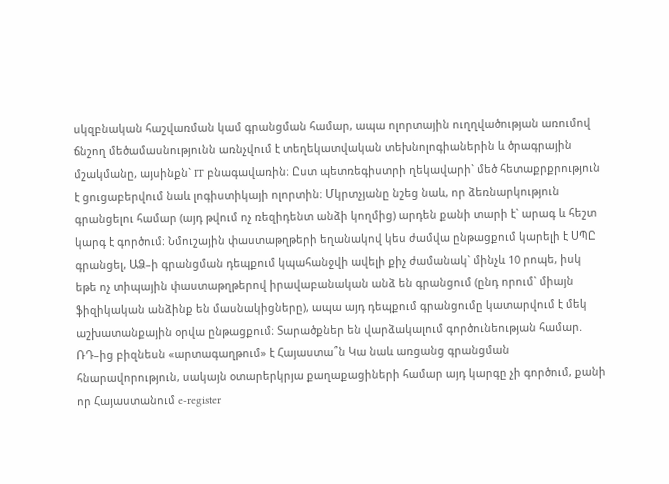սկզբնական հաշվառման կամ գրանցման համար, ապա ոլորտային ուղղվածության առումով ճնշող մեծամասնությունն առնչվում է տեղեկատվական տեխնոլոգիաներին և ծրագրային մշակմանը, այսինքն` IT բնագավառին։ Ըստ պետռեգիստրի ղեկավարի` մեծ հետաքրքրություն է ցուցաբերվում նաև լոգիստիկայի ոլորտին։ Մկրտչյանը նշեց նաև, որ ձեռնարկություն գրանցելու համար (այդ թվում ոչ ռեզիդենտ անձի կողմից) արդեն քանի տարի է` արագ և հեշտ կարգ է գործում։ Նմուշային փաստաթղթերի եղանակով կես ժամվա ընթացքում կարելի է ՍՊԸ գրանցել, ԱՁ–ի գրանցման դեպքում կպահանջվի ավելի քիչ ժամանակ` մինչև 10 րոպե, իսկ եթե ոչ տիպային փաստաթղթերով իրավաբանական անձ են գրանցում (ընդ որում` միայն ֆիզիկական անձինք են մասնակիցները), ապա այդ դեպքում գրանցումը կատարվում է մեկ աշխատանքային օրվա ընթացքում։ Տարածքներ են վարձակալում գործունեության համար. ՌԴ–ից բիզնեսն «արտագաղթում» է Հայաստա՞ն Կա նաև առցանց գրանցման հնարավորություն, սակայն օտարերկրյա քաղաքացիների համար այդ կարգը չի գործում, քանի որ Հայաստանում e-register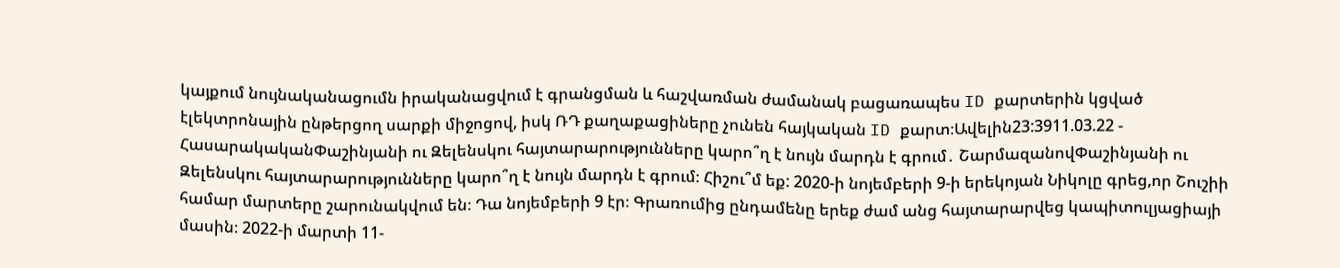կայքում նույնականացումն իրականացվում է գրանցման և հաշվառման ժամանակ բացառապես ID քարտերին կցված էլեկտրոնային ընթերցող սարքի միջոցով, իսկ ՌԴ քաղաքացիները չունեն հայկական ID քարտ։Ավելին23:3911.03.22 -
ՀասարակականՓաշինյանի ու Զելենսկու հայտարարությունները կարո՞ղ է նույն մարդն է գրում․ ՇարմազանովՓաշինյանի ու Զելենսկու հայտարարությունները կարո՞ղ է նույն մարդն է գրում։ Հիշու՞մ եք: 2020-ի նոյեմբերի 9-ի երեկոյան Նիկոլը գրեց,որ Շուշիի համար մարտերը շարունակվում են։ Դա նոյեմբերի 9 էր։ Գրառումից ընդամենը երեք ժամ անց հայտարարվեց կապիտուլյացիայի մասին։ 2022-ի մարտի 11-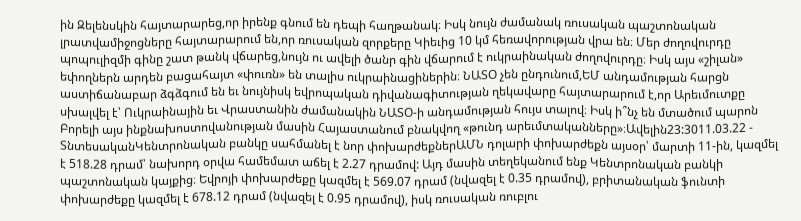ին Զելենսկին հայտարարեց,որ իրենք գնում են դեպի հաղթանակ։ Իսկ նույն ժամանակ ռուսական պաշտոնական լրատվամիջոցները հայտարարում են,որ ռուսական զորքերը Կիեւից 10 կմ հեռավորության վրա են։ Մեր ժողովուրդը պոպուլիզմի գինը շատ թանկ վճարեց,նույն ու ավելի ծանր գին վճարում է ուկրաինական ժողովուրդը։ Իսկ այս «շիլան» եփողներն արդեն բացահայտ «փուռն» են տալիս ուկրաինացիներին։ ՆԱՏՕ չեն ընդունում,ԵՄ անդամության հարցն աստիճանաբար ձգձգում են եւ նույնիսկ եվրոպական դիվանագիտության ղեկավարը հայտարարում է,որ Արեւմուտքը սխալվել է՝ Ուկրաինային եւ Վրաստանին ժամանակին ՆԱՏՕ-ի անդամության հույս տալով։ Իսկ ի՞նչ են մտածում պարոն Բորելի այս ինքնախոստովանության մասին Հայաստանում բնակվող «թունդ արեւմտականները»։Ավելին23:3011.03.22 -
ՏնտեսականԿենտրոնական բանկը սահմանել է նոր փոխարժեքներԱՄՆ դոլարի փոխարժեքն այսօր՝ մարտի 11-ին, կազմել է 518.28 դրամ՝ նախորդ օրվա համեմատ աճել է 2.27 դրամով: Այդ մասին տեղեկանում ենք Կենտրոնական բանկի պաշտոնական կայքից։ Եվրոյի փոխարժեքը կազմել է 569.07 դրամ (նվազել է 0.35 դրամով), բրիտանական ֆունտի փոխարժեքը կազմել է 678.12 դրամ (նվազել է 0.95 դրամով), իսկ ռուսական ռուբլու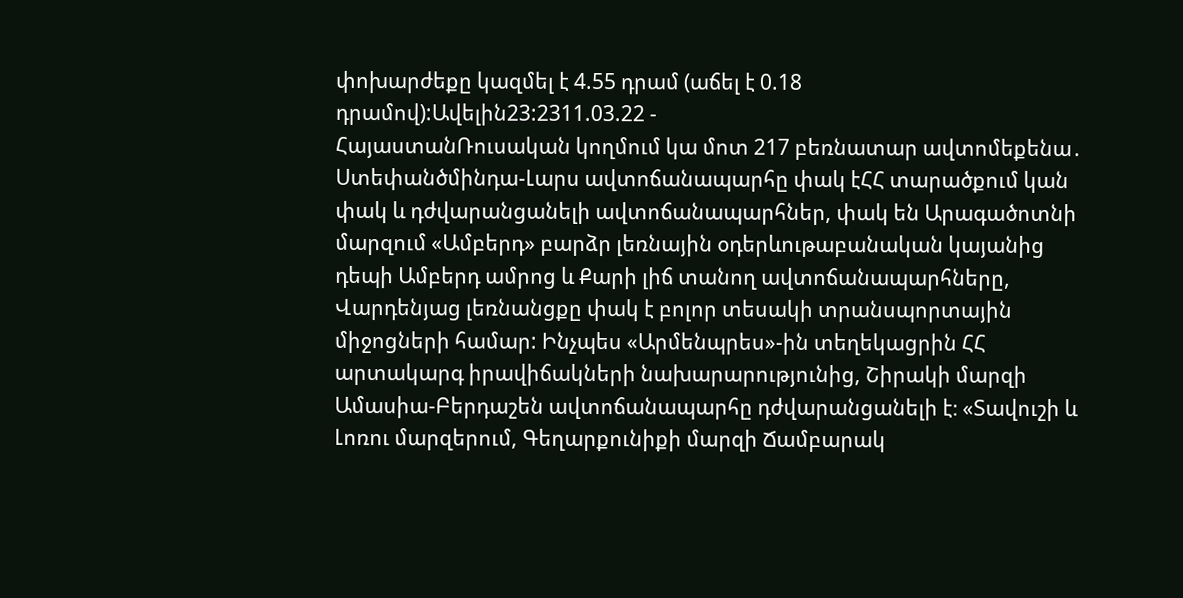փոխարժեքը կազմել է 4.55 դրամ (աճել է 0.18 դրամով):Ավելին23:2311.03.22 -
ՀայաստանՌուսական կողմում կա մոտ 217 բեռնատար ավտոմեքենա․ Ստեփանծմինդա-Լարս ավտոճանապարհը փակ էՀՀ տարածքում կան փակ և դժվարանցանելի ավտոճանապարհներ, փակ են Արագածոտնի մարզում «Ամբերդ» բարձր լեռնային օդերևութաբանական կայանից դեպի Ամբերդ ամրոց և Քարի լիճ տանող ավտոճանապարհները, Վարդենյաց լեռնանցքը փակ է բոլոր տեսակի տրանսպորտային միջոցների համար: Ինչպես «Արմենպրես»-ին տեղեկացրին ՀՀ արտակարգ իրավիճակների նախարարությունից, Շիրակի մարզի Ամասիա-Բերդաշեն ավտոճանապարհը դժվարանցանելի է։ «Տավուշի և Լոռու մարզերում, Գեղարքունիքի մարզի Ճամբարակ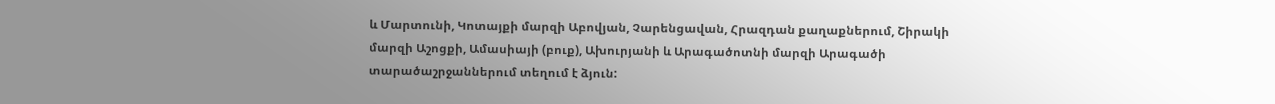և Մարտունի, Կոտայքի մարզի Աբովյան, Չարենցավան, Հրազդան քաղաքներում, Շիրակի մարզի Աշոցքի, Ամասիայի (բուք), Ախուրյանի և Արագածոտնի մարզի Արագածի տարածաշրջաններում տեղում է ձյուն: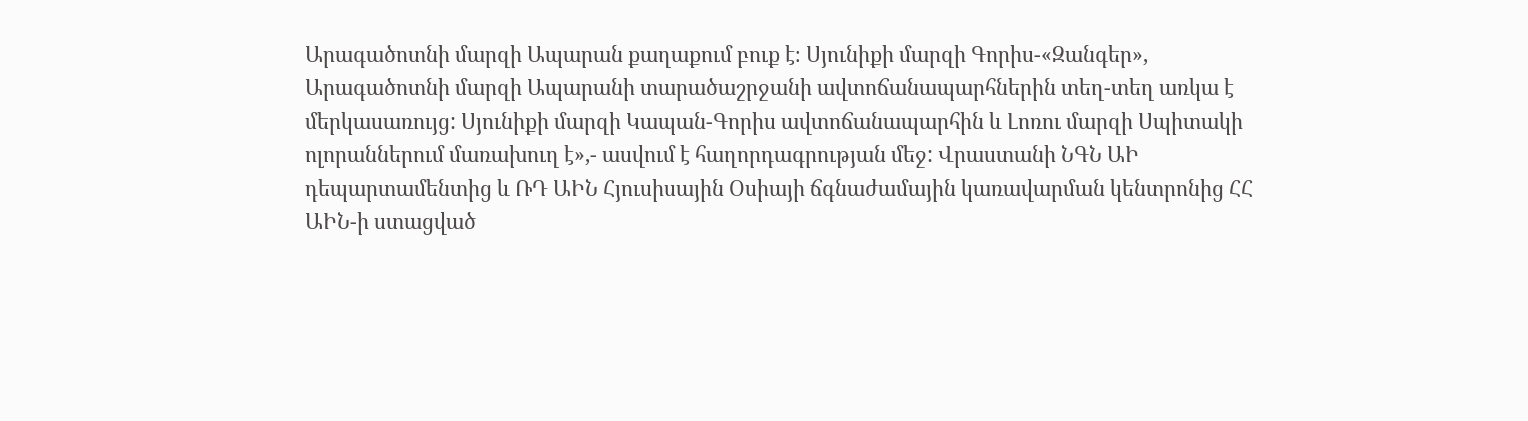Արագածոտնի մարզի Ապարան քաղաքում բուք է։ Սյունիքի մարզի Գորիս-«Զանգեր», Արագածոտնի մարզի Ապարանի տարածաշրջանի ավտոճանապարհներին տեղ-տեղ առկա է մերկասառույց: Սյունիքի մարզի Կապան-Գորիս ավտոճանապարհին և Լոռու մարզի Սպիտակի ոլորաններում մառախուղ է»,- ասվում է հաղորդագրության մեջ: Վրաստանի ՆԳՆ ԱԻ դեպարտամենտից և ՌԴ ԱԻՆ Հյուսիսային Օսիայի ճգնաժամային կառավարման կենտրոնից ՀՀ ԱԻՆ-ի ստացված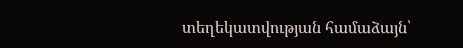տեղեկատվության համաձայն՝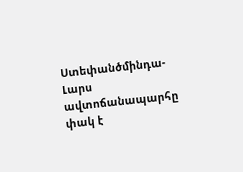Ստեփանծմինդա-Լարս ավտոճանապարհը փակ է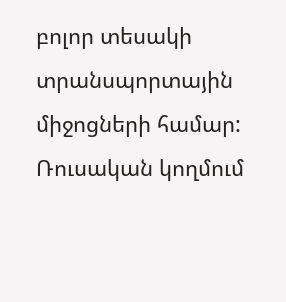բոլոր տեսակի տրանսպորտային միջոցների համար: Ռուսական կողմում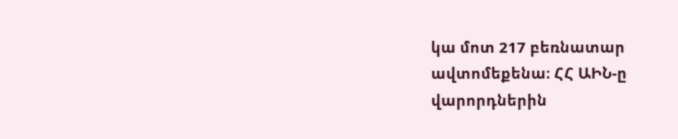կա մոտ 217 բեռնատար ավտոմեքենա։ ՀՀ ԱԻՆ-ը վարորդներին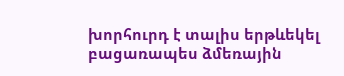խորհուրդ է տալիս երթևեկել բացառապես ձմեռային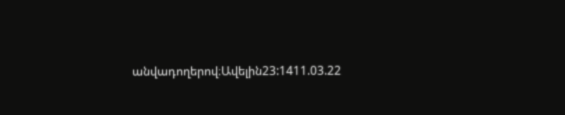անվադողերով։Ավելին23:1411.03.22